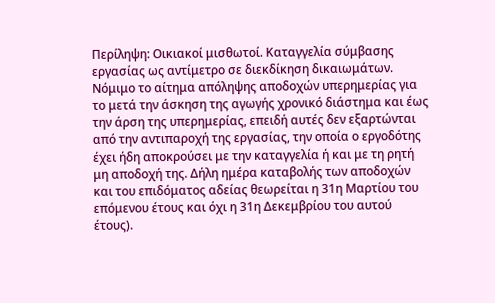Περίληψη: Οικιακοί μισθωτοί. Καταγγελία σύμβασης εργασίας ως αντίμετρο σε διεκδίκηση δικαιωμάτων. Νόμιμο το αίτημα απόληψης αποδοχών υπερημερίας για το μετά την άσκηση της αγωγής χρονικό διάστημα και έως την άρση της υπερημερίας, επειδή αυτές δεν εξαρτώνται από την αντιπαροχή της εργασίας, την οποία ο εργοδότης έχει ήδη αποκρούσει με την καταγγελία ή και με τη ρητή μη αποδοχή της. Δήλη ημέρα καταβολής των αποδοχών και του επιδόματος αδείας θεωρείται η 31η Μαρτίου του επόμενου έτους και όχι η 31η Δεκεμβρίου του αυτού έτους).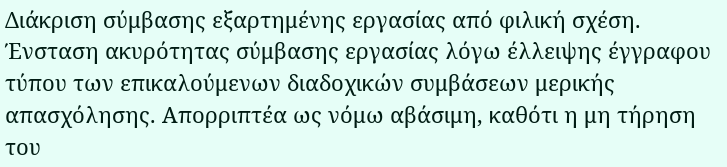Διάκριση σύμβασης εξαρτημένης εργασίας από φιλική σχέση. Ένσταση ακυρότητας σύμβασης εργασίας λόγω έλλειψης έγγραφου τύπου των επικαλούμενων διαδοχικών συμβάσεων μερικής απασχόλησης. Απορριπτέα ως νόμω αβάσιμη, καθότι η μη τήρηση του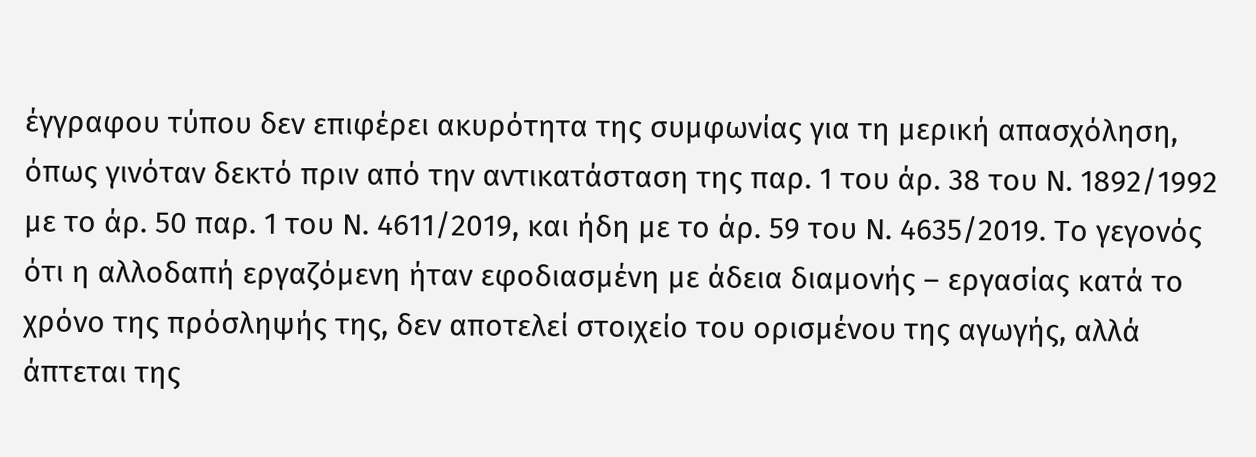έγγραφου τύπου δεν επιφέρει ακυρότητα της συμφωνίας για τη μερική απασχόληση, όπως γινόταν δεκτό πριν από την αντικατάσταση της παρ. 1 του άρ. 38 του Ν. 1892/1992 με το άρ. 50 παρ. 1 του Ν. 4611/2019, και ήδη με το άρ. 59 του Ν. 4635/2019. Το γεγονός ότι η αλλοδαπή εργαζόμενη ήταν εφοδιασμένη με άδεια διαμονής – εργασίας κατά το χρόνο της πρόσληψής της, δεν αποτελεί στοιχείο του ορισμένου της αγωγής, αλλά άπτεται της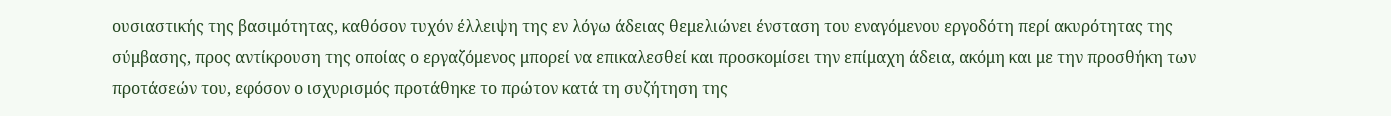ουσιαστικής της βασιμότητας, καθόσον τυχόν έλλειψη της εν λόγω άδειας θεμελιώνει ένσταση του εναγόμενου εργοδότη περί ακυρότητας της σύμβασης, προς αντίκρουση της οποίας ο εργαζόμενος μπορεί να επικαλεσθεί και προσκομίσει την επίμαχη άδεια, ακόμη και με την προσθήκη των προτάσεών του, εφόσον ο ισχυρισμός προτάθηκε το πρώτον κατά τη συζήτηση της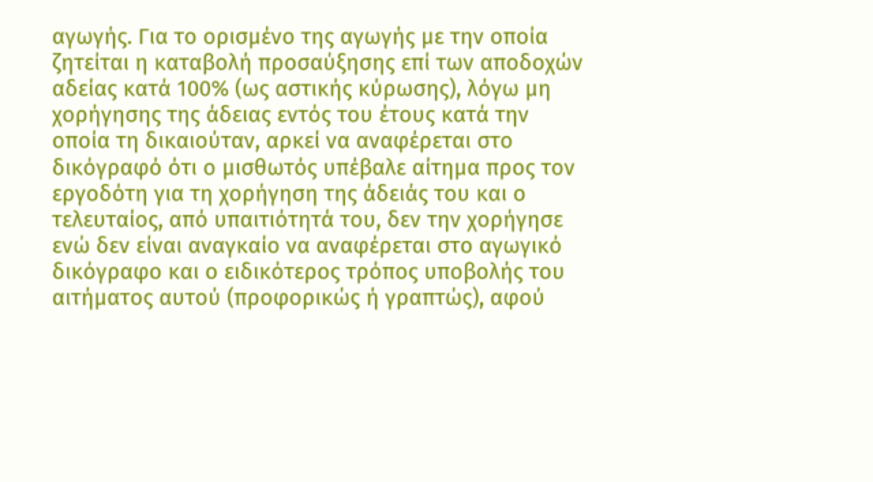αγωγής. Για το ορισμένο της αγωγής με την οποία ζητείται η καταβολή προσαύξησης επί των αποδοχών αδείας κατά 100% (ως αστικής κύρωσης), λόγω μη χορήγησης της άδειας εντός του έτους κατά την οποία τη δικαιούταν, αρκεί να αναφέρεται στο δικόγραφό ότι ο μισθωτός υπέβαλε αίτημα προς τον εργοδότη για τη χορήγηση της άδειάς του και ο τελευταίος, από υπαιτιότητά του, δεν την χορήγησε ενώ δεν είναι αναγκαίο να αναφέρεται στο αγωγικό δικόγραφο και ο ειδικότερος τρόπος υποβολής του αιτήματος αυτού (προφορικώς ή γραπτώς), αφού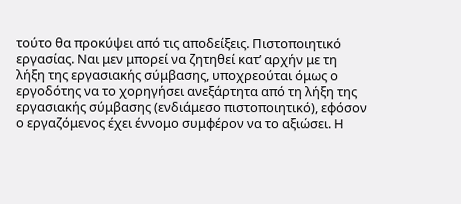τούτο θα προκύψει από τις αποδείξεις. Πιστοποιητικό εργασίας. Ναι μεν μπορεί να ζητηθεί κατ’ αρχήν με τη λήξη της εργασιακής σύμβασης, υποχρεούται όμως ο εργοδότης να το χορηγήσει ανεξάρτητα από τη λήξη της εργασιακής σύμβασης (ενδιάμεσο πιστοποιητικό), εφόσον ο εργαζόμενος έχει έννομο συμφέρον να το αξιώσει. Η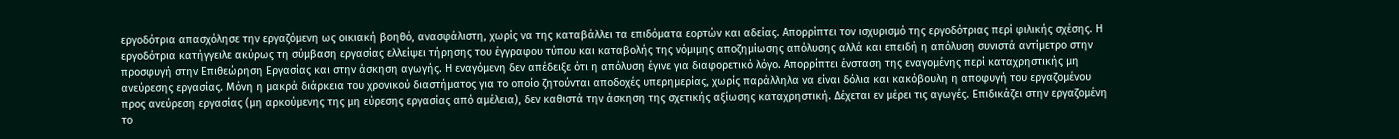εργοδότρια απασχόλησε την εργαζόμενη ως οικιακή βοηθό, ανασφάλιστη, χωρίς να της καταβάλλει τα επιδόματα εορτών και αδείας. Απορρίπτει τον ισχυρισμό της εργοδότριας περί φιλικής σχέσης. Η εργοδότρια κατήγγειλε ακύρως τη σύμβαση εργασίας ελλείψει τήρησης του έγγραφου τύπου και καταβολής της νόμιμης αποζημίωσης απόλυσης αλλά και επειδή η απόλυση συνιστά αντίμετρο στην προσφυγή στην Επιθεώρηση Εργασίας και στην άσκηση αγωγής. Η εναγόμενη δεν απέδειξε ότι η απόλυση έγινε για διαφορετικό λόγο. Απορρίπτει ένσταση της εναγομένης περί καταχρηστικής μη ανεύρεσης εργασίας. Μόνη η μακρά διάρκεια του χρονικού διαστήματος για το οποίο ζητούνται αποδοχές υπερημερίας, χωρίς παράλληλα να είναι δόλια και κακόβουλη η αποφυγή του εργαζομένου προς ανεύρεση εργασίας (μη αρκούμενης της μη εύρεσης εργασίας από αμέλεια), δεν καθιστά την άσκηση της σχετικής αξίωσης καταχρηστική. Δέχεται εν μέρει τις αγωγές. Επιδικάζει στην εργαζομένη το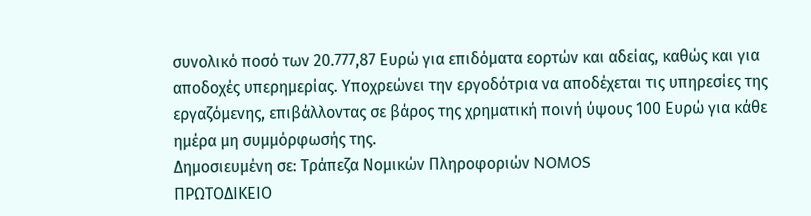συνολικό ποσό των 20.777,87 Ευρώ για επιδόματα εορτών και αδείας, καθώς και για αποδοχές υπερημερίας. Υποχρεώνει την εργοδότρια να αποδέχεται τις υπηρεσίες της εργαζόμενης, επιβάλλοντας σε βάρος της χρηματική ποινή ύψους 100 Ευρώ για κάθε ημέρα μη συμμόρφωσής της.
Δημοσιευμένη σε: Τράπεζα Νομικών Πληροφοριών NOMOS
ΠΡΩΤΟΔΙΚΕΙΟ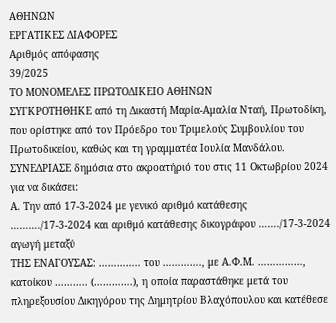ΑΘΗΝΩΝ
ΕΡΓΑΤΙΚΕΣ ΔΙΑΦΟΡΕΣ
Αριθμός απόφασης
39/2025
ΤΟ ΜΟΝΟΜΕΛΕΣ ΠΡΩΤΟΔΙΚΕΙΟ ΑΘΗΝΩΝ
ΣΥΓΚΡΟΤΗΘΗΚΕ από τη Δικαστή Μαρία-Αμαλία Νταή, Πρωτοδίκη, που ορίστηκε από τον Πρόεδρο του Τριμελούς Συμβουλίου του Πρωτοδικείου, καθώς και τη γραμματέα Ιουλία Μανδάλου.
ΣΥΝΕΔΡΙΑΣΕ δημόσια στο ακροατήριό του στις 11 Οκτωβρίου 2024 για να δικάσει:
Α. Την από 17-3-2024 με γενικό αριθμό κατάθεσης ………./17-3-2024 και αριθμό κατάθεσης δικογράφου ……./17-3-2024 αγωγή μεταξύ
ΤΗΣ ΕΝΑΓΟΥΣΑΣ: ………….. του …………., με Α.Φ.Μ. ……………, κατοίκου ……….. (………….), η οποία παραστάθηκε μετά του πληρεξουσίου Δικηγόρου της Δημητρίου Βλαχόπουλου και κατέθεσε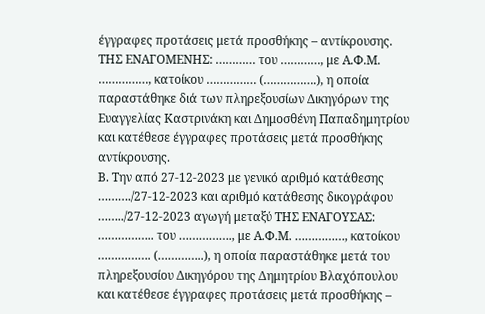έγγραφες προτάσεις μετά προσθήκης – αντίκρουσης.
ΤΗΣ ΕΝΑΓΟΜΕΝΗΣ: ………… του …………, με Α.Φ.Μ. ……………, κατοίκου …………… (…………….), η οποία παραστάθηκε διά των πληρεξουσίων Δικηγόρων της Ευαγγελίας Καστρινάκη και Δημοσθένη Παπαδημητρίου και κατέθεσε έγγραφες προτάσεις μετά προσθήκης αντίκρουσης.
Β. Την από 27-12-2023 με γενικό αριθμό κατάθεσης ………./27-12-2023 και αριθμό κατάθεσης δικογράφου ……../27-12-2023 αγωγή μεταξύ ΤΗΣ ΕΝΑΓΟΥΣΑΣ: …………….. του ……………., με Α.Φ.Μ. ……………, κατοίκου ……………. (…………..), η οποία παραστάθηκε μετά του πληρεξουσίου Δικηγόρου της Δημητρίου Βλαχόπουλου και κατέθεσε έγγραφες προτάσεις μετά προσθήκης –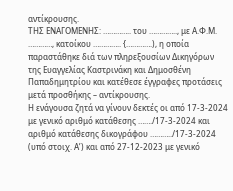αντίκρουσης.
ΤΗΣ ΕΝΑΓΟΜΕΝΗΣ: ………….. του ………….., με Α.Φ.Μ. …………, κατοίκου ………….. {………….), η οποία παραστάθηκε διά των πληρεξουσίων Δικηγόρων της Ευαγγελίας Καστρινάκη και Δημοσθένη Παπαδημητρίου και κατέθεσε έγγραφες προτάσεις μετά προσθήκης – αντίκρουσης.
Η ενάγουσα ζητά να γίνουν δεκτές οι από 17-3-2024 με γενικό αριθμό κατάθεσης ……./17-3-2024 και αριθμό κατάθεσης δικογράφου ………../17-3-2024 (υπό στοιχ. Α’) και από 27-12-2023 με γενικό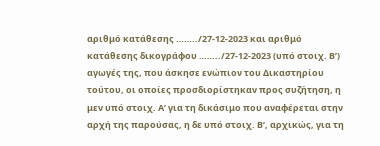αριθμό κατάθεσης ……../27-12-2023 και αριθμό κατάθεσης δικογράφου ……../27-12-2023 (υπό στοιχ. Β’) αγωγές της, που άσκησε ενώπιον του Δικαστηρίου τούτου, οι οποίες προσδιορίστηκαν προς συζήτηση, η μεν υπό στοιχ. Α’ για τη δικάσιμο που αναφέρεται στην αρχή της παρούσας, η δε υπό στοιχ. Β’, αρχικώς, για τη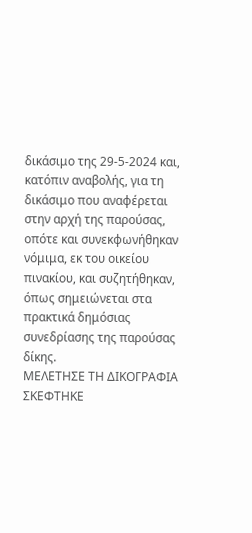δικάσιμο της 29-5-2024 και, κατόπιν αναβολής, για τη δικάσιμο που αναφέρεται στην αρχή της παρούσας, οπότε και συνεκφωνήθηκαν νόμιμα, εκ του οικείου πινακίου, και συζητήθηκαν, όπως σημειώνεται στα πρακτικά δημόσιας συνεδρίασης της παρούσας δίκης.
ΜΕΛΕΤΗΣΕ ΤΗ ΔΙΚΟΓΡΑΦΙΑ
ΣΚΕΦΤΗΚΕ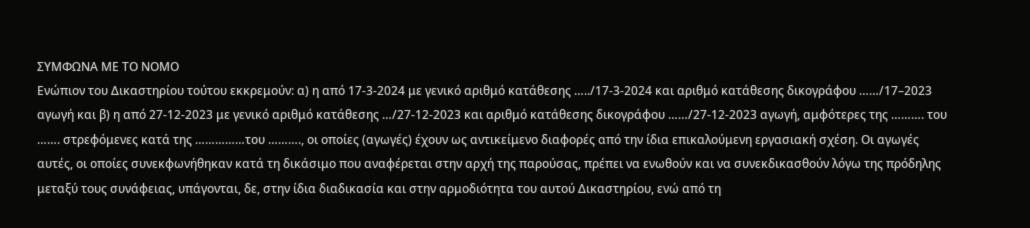ΣΥΜΦΩΝΑ ΜΕ ΤΟ ΝΟΜΟ
Ενώπιον του Δικαστηρίου τούτου εκκρεμούν: α) η από 17-3-2024 με γενικό αριθμό κατάθεσης …../17-3-2024 και αριθμό κατάθεσης δικογράφου ……/17–2023 αγωγή και β) η από 27-12-2023 με γενικό αριθμό κατάθεσης …/27-12-2023 και αριθμό κατάθεσης δικογράφου ……/27-12-2023 αγωγή, αμφότερες της ………. του ……. στρεφόμενες κατά της ……………του ………., οι οποίες (αγωγές) έχουν ως αντικείμενο διαφορές από την ίδια επικαλούμενη εργασιακή σχέση. Οι αγωγές αυτές, οι οποίες συνεκφωνήθηκαν κατά τη δικάσιμο που αναφέρεται στην αρχή της παρούσας, πρέπει να ενωθούν και να συνεκδικασθούν λόγω της πρόδηλης μεταξύ τους συνάφειας, υπάγονται, δε, στην ίδια διαδικασία και στην αρμοδιότητα του αυτού Δικαστηρίου, ενώ από τη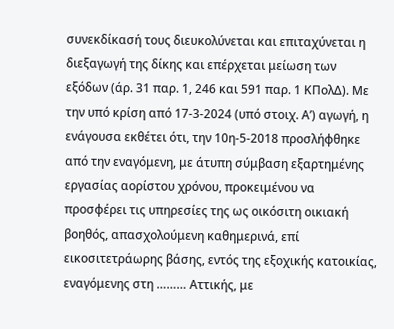συνεκδίκασή τους διευκολύνεται και επιταχύνεται η διεξαγωγή της δίκης και επέρχεται μείωση των εξόδων (άρ. 31 παρ. 1, 246 και 591 παρ. 1 ΚΠολΔ). Με την υπό κρίση από 17-3-2024 (υπό στοιχ. Α’) αγωγή, η ενάγουσα εκθέτει ότι, την 10η-5-2018 προσλήφθηκε από την εναγόμενη, με άτυπη σύμβαση εξαρτημένης εργασίας αορίστου χρόνου, προκειμένου να προσφέρει τις υπηρεσίες της ως οικόσιτη οικιακή βοηθός, απασχολούμενη καθημερινά, επί εικοσιτετράωρης βάσης, εντός της εξοχικής κατοικίας, εναγόμενης στη ……… Αττικής, με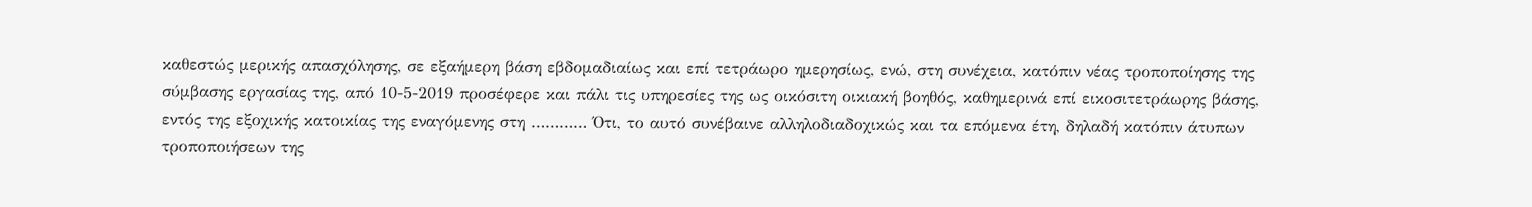καθεστώς μερικής απασχόλησης, σε εξαήμερη βάση εβδομαδιαίως και επί τετράωρο ημερησίως, ενώ, στη συνέχεια, κατόπιν νέας τροποποίησης της σύμβασης εργασίας της, από 10-5-2019 προσέφερε και πάλι τις υπηρεσίες της ως οικόσιτη οικιακή βοηθός, καθημερινά επί εικοσιτετράωρης βάσης, εντός της εξοχικής κατοικίας της εναγόμενης στη ………… Ότι, το αυτό συνέβαινε αλληλοδιαδοχικώς και τα επόμενα έτη, δηλαδή κατόπιν άτυπων τροποποιήσεων της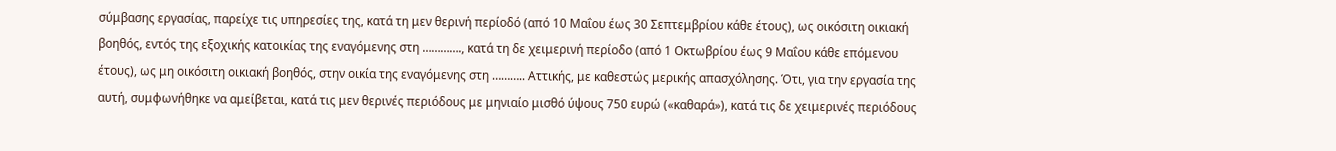σύμβασης εργασίας, παρείχε τις υπηρεσίες της, κατά τη μεν θερινή περίοδό (από 10 Μαΐου έως 30 Σεπτεμβρίου κάθε έτους), ως οικόσιτη οικιακή βοηθός, εντός της εξοχικής κατοικίας της εναγόμενης στη …………., κατά τη δε χειμερινή περίοδο (από 1 Οκτωβρίου έως 9 Μαΐου κάθε επόμενου έτους), ως μη οικόσιτη οικιακή βοηθός, στην οικία της εναγόμενης στη ……….. Αττικής, με καθεστώς μερικής απασχόλησης. Ότι, για την εργασία της αυτή, συμφωνήθηκε να αμείβεται, κατά τις μεν θερινές περιόδους με μηνιαίο μισθό ύψους 750 ευρώ («καθαρά»), κατά τις δε χειμερινές περιόδους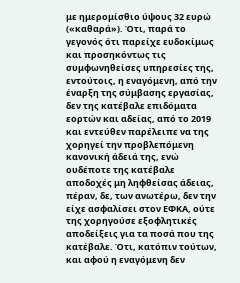με ημερομίσθιο ύψους 32 ευρώ («καθαρά»). Ότι, παρά το γεγονός ότι παρείχε ευδοκίμως και προσηκόντως τις συμφωνηθείσες υπηρεσίες της, εντούτοις, η εναγόμενη, από την έναρξη της σύμβασης εργασίας, δεν της κατέβαλε επιδόματα εορτών και αδείας, από το 2019 και εντεύθεν παρέλειπε να της χορηγεί την προβλεπόμενη κανονική άδειά της, ενώ ουδέποτε της κατέβαλε αποδοχές μη ληφθείσας άδειας, πέραν, δε, των ανωτέρω, δεν την είχε ασφαλίσει στον ΕΦΚΑ, ούτε της χορηγούσε εξοφλητικές αποδείξεις για τα ποσά που της κατέβαλε. Ότι, κατόπιν τούτων, και αφού η εναγόμενη δεν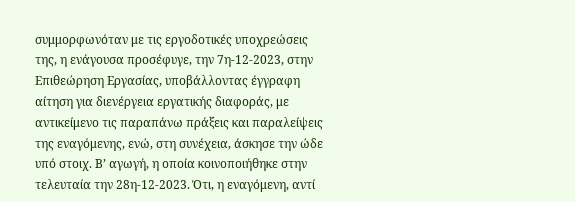συμμορφωνόταν με τις εργοδοτικές υποχρεώσεις της, η ενάγουσα προσέφυγε, την 7η-12-2023, στην Επιθεώρηση Εργασίας, υποβάλλοντας έγγραφη αίτηση για διενέργεια εργατικής διαφοράς, με αντικείμενο τις παραπάνω πράξεις και παραλείψεις της εναγόμενης, ενώ, στη συνέχεια, άσκησε την ώδε υπό στοιχ. Β’ αγωγή, η οποία κοινοποιήθηκε στην τελευταία την 28η-12-2023. Ότι, η εναγόμενη, αντί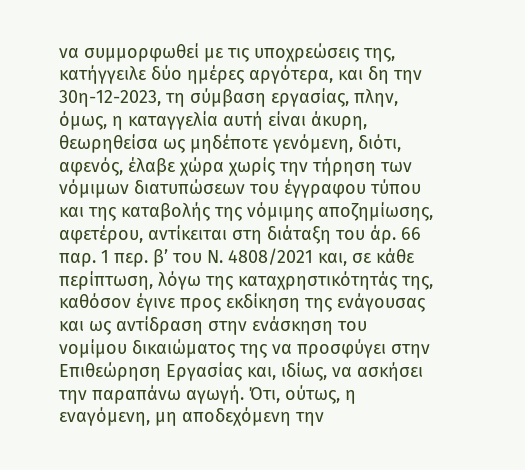να συμμορφωθεί με τις υποχρεώσεις της, κατήγγειλε δύο ημέρες αργότερα, και δη την 30η-12-2023, τη σύμβαση εργασίας, πλην, όμως, η καταγγελία αυτή είναι άκυρη, θεωρηθείσα ως μηδέποτε γενόμενη, διότι, αφενός, έλαβε χώρα χωρίς την τήρηση των νόμιμων διατυπώσεων του έγγραφου τύπου και της καταβολής της νόμιμης αποζημίωσης, αφετέρου, αντίκειται στη διάταξη του άρ. 66 παρ. 1 περ. β’ του Ν. 4808/2021 και, σε κάθε περίπτωση, λόγω της καταχρηστικότητάς της, καθόσον έγινε προς εκδίκηση της ενάγουσας και ως αντίδραση στην ενάσκηση του νομίμου δικαιώματος της να προσφύγει στην Επιθεώρηση Εργασίας και, ιδίως, να ασκήσει την παραπάνω αγωγή. Ότι, ούτως, η εναγόμενη, μη αποδεχόμενη την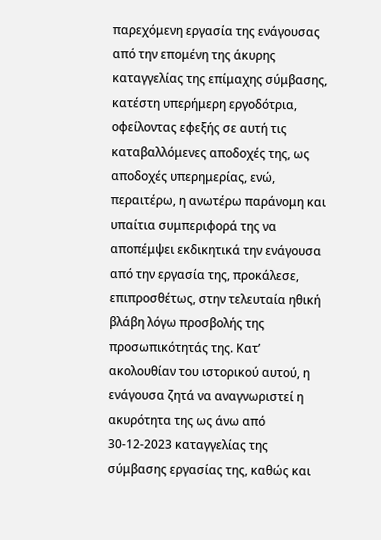παρεχόμενη εργασία της ενάγουσας από την επομένη της άκυρης καταγγελίας της επίμαχης σύμβασης, κατέστη υπερήμερη εργοδότρια, οφείλοντας εφεξής σε αυτή τις καταβαλλόμενες αποδοχές της, ως αποδοχές υπερημερίας, ενώ, περαιτέρω, η ανωτέρω παράνομη και υπαίτια συμπεριφορά της να αποπέμψει εκδικητικά την ενάγουσα από την εργασία της, προκάλεσε, επιπροσθέτως, στην τελευταία ηθική βλάβη λόγω προσβολής της προσωπικότητάς της. Κατ’ ακολουθίαν του ιστορικού αυτού, η ενάγουσα ζητά να αναγνωριστεί η ακυρότητα της ως άνω από 30-12-2023 καταγγελίας της σύμβασης εργασίας της, καθώς και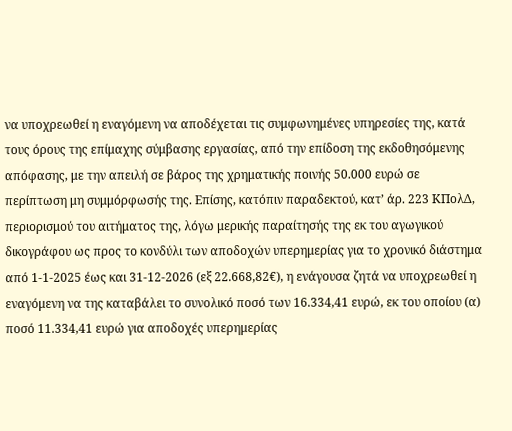να υποχρεωθεί η εναγόμενη να αποδέχεται τις συμφωνημένες υπηρεσίες της, κατά τους όρους της επίμαχης σύμβασης εργασίας, από την επίδοση της εκδοθησόμενης απόφασης, με την απειλή σε βάρος της χρηματικής ποινής 50.000 ευρώ σε περίπτωση μη συμμόρφωσής της. Επίσης, κατόπιν παραδεκτού, κατ’ άρ. 223 ΚΠολΔ, περιορισμού του αιτήματος της, λόγω μερικής παραίτησής της εκ του αγωγικού δικογράφου ως προς το κονδύλι των αποδοχών υπερημερίας για το χρονικό διάστημα από 1-1-2025 έως και 31-12-2026 (εξ 22.668,82€), η ενάγουσα ζητά να υποχρεωθεί η εναγόμενη να της καταβάλει το συνολικό ποσό των 16.334,41 ευρώ, εκ του οποίου (α) ποσό 11.334,41 ευρώ για αποδοχές υπερημερίας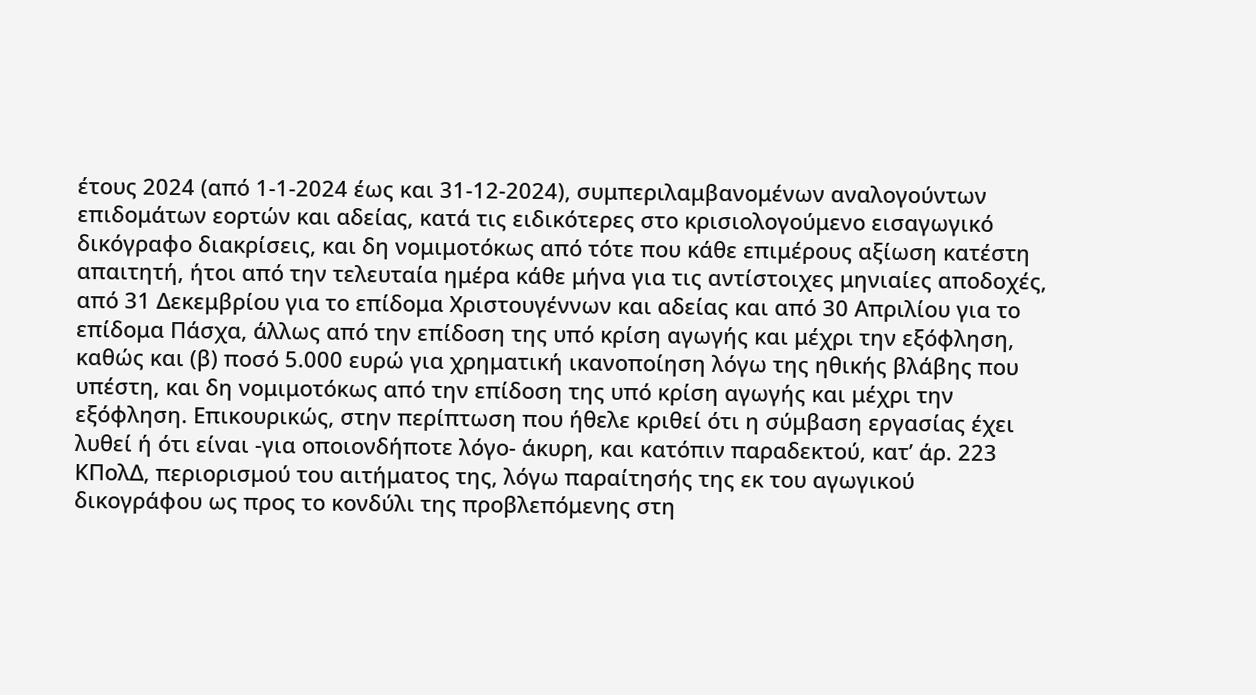έτους 2024 (από 1-1-2024 έως και 31-12-2024), συμπεριλαμβανομένων αναλογούντων επιδομάτων εορτών και αδείας, κατά τις ειδικότερες στο κρισιολογούμενο εισαγωγικό δικόγραφο διακρίσεις, και δη νομιμοτόκως από τότε που κάθε επιμέρους αξίωση κατέστη απαιτητή, ήτοι από την τελευταία ημέρα κάθε μήνα για τις αντίστοιχες μηνιαίες αποδοχές, από 31 Δεκεμβρίου για το επίδομα Χριστουγέννων και αδείας και από 30 Απριλίου για το επίδομα Πάσχα, άλλως από την επίδοση της υπό κρίση αγωγής και μέχρι την εξόφληση, καθώς και (β) ποσό 5.000 ευρώ για χρηματική ικανοποίηση λόγω της ηθικής βλάβης που υπέστη, και δη νομιμοτόκως από την επίδοση της υπό κρίση αγωγής και μέχρι την εξόφληση. Επικουρικώς, στην περίπτωση που ήθελε κριθεί ότι η σύμβαση εργασίας έχει λυθεί ή ότι είναι -για οποιονδήποτε λόγο- άκυρη, και κατόπιν παραδεκτού, κατ’ άρ. 223 ΚΠολΔ, περιορισμού του αιτήματος της, λόγω παραίτησής της εκ του αγωγικού δικογράφου ως προς το κονδύλι της προβλεπόμενης στη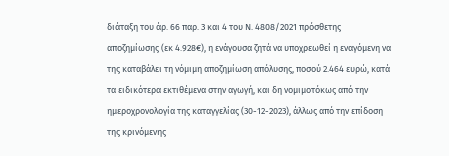διάταξη του άρ. 66 παρ. 3 και 4 του Ν. 4808/2021 πρόσθετης αποζημίωσης (εκ 4.928€), η ενάγουσα ζητά να υποχρεωθεί η εναγόμενη να της καταβάλει τη νόμιμη αποζημίωση απόλυσης, ποσού 2.464 ευρώ, κατά τα ειδικότερα εκτιθέμενα στην αγωγή, και δη νομιμοτόκως από την ημεροχρονολογία της καταγγελίας (30-12-2023), άλλως από την επίδοση της κρινόμενης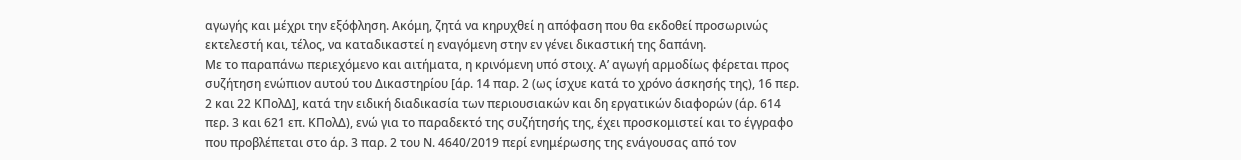αγωγής και μέχρι την εξόφληση. Ακόμη, ζητά να κηρυχθεί η απόφαση που θα εκδοθεί προσωρινώς εκτελεστή και, τέλος, να καταδικαστεί η εναγόμενη στην εν γένει δικαστική της δαπάνη.
Με το παραπάνω περιεχόμενο και αιτήματα, η κρινόμενη υπό στοιχ. Α’ αγωγή αρμοδίως φέρεται προς συζήτηση ενώπιον αυτού του Δικαστηρίου [άρ. 14 παρ. 2 (ως ίσχυε κατά το χρόνο άσκησής της), 16 περ. 2 και 22 ΚΠολΔ], κατά την ειδική διαδικασία των περιουσιακών και δη εργατικών διαφορών (άρ. 614 περ. 3 και 621 επ. ΚΠολΔ), ενώ για το παραδεκτό της συζήτησής της, έχει προσκομιστεί και το έγγραφο που προβλέπεται στο άρ. 3 παρ. 2 του Ν. 4640/2019 περί ενημέρωσης της ενάγουσας από τον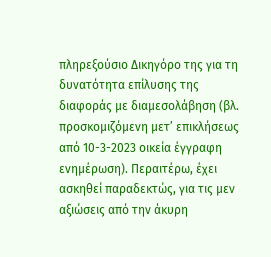πληρεξούσιο Δικηγόρο της για τη δυνατότητα επίλυσης της διαφοράς με διαμεσολάβηση (βλ. προσκομιζόμενη μετ’ επικλήσεως από 10-3-2023 οικεία έγγραφη ενημέρωση). Περαιτέρω, έχει ασκηθεί παραδεκτώς, για τις μεν αξιώσεις από την άκυρη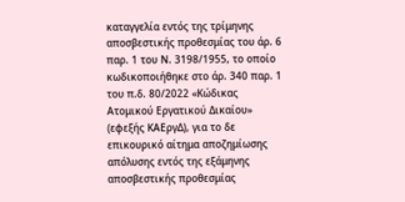καταγγελία εντός της τρίμηνης αποσβεστικής προθεσμίας του άρ. 6 παρ. 1 του Ν. 3198/1955, το οποίο κωδικοποιήθηκε στο άρ. 340 παρ. 1 του π.δ. 80/2022 «Κώδικας Ατομικού Εργατικού Δικαίου» (εφεξής ΚΑΕργΔ), για το δε επικουρικό αίτημα αποζημίωσης απόλυσης εντός της εξάμηνης αποσβεστικής προθεσμίας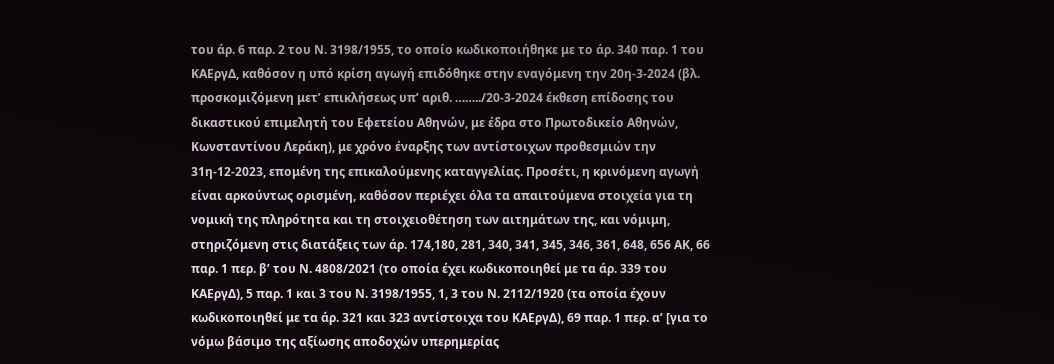του άρ. 6 παρ. 2 του Ν. 3198/1955, το οποίο κωδικοποιήθηκε με το άρ. 340 παρ. 1 του ΚΑΕργΔ, καθόσον η υπό κρίση αγωγή επιδόθηκε στην εναγόμενη την 20η-3-2024 (βλ. προσκομιζόμενη μετ’ επικλήσεως υπ’ αριθ. ……../20-3-2024 έκθεση επίδοσης του δικαστικού επιμελητή του Εφετείου Αθηνών, με έδρα στο Πρωτοδικείο Αθηνών, Κωνσταντίνου Λεράκη), με χρόνο έναρξης των αντίστοιχων προθεσμιών την 31η-12-2023, επομένη της επικαλούμενης καταγγελίας. Προσέτι, η κρινόμενη αγωγή είναι αρκούντως ορισμένη, καθόσον περιέχει όλα τα απαιτούμενα στοιχεία για τη νομική της πληρότητα και τη στοιχειοθέτηση των αιτημάτων της, και νόμιμη, στηριζόμενη στις διατάξεις των άρ. 174,180, 281, 340, 341, 345, 346, 361, 648, 656 ΑΚ, 66 παρ. 1 περ. β’ του Ν. 4808/2021 (το οποία έχει κωδικοποιηθεί με τα άρ. 339 του ΚΑΕργΔ), 5 παρ. 1 και 3 του Ν. 3198/1955, 1, 3 του Ν. 2112/1920 (τα οποία έχουν κωδικοποιηθεί με τα άρ. 321 και 323 αντίστοιχα του ΚΑΕργΔ), 69 παρ. 1 περ. α’ [για το νόμω βάσιμο της αξίωσης αποδοχών υπερημερίας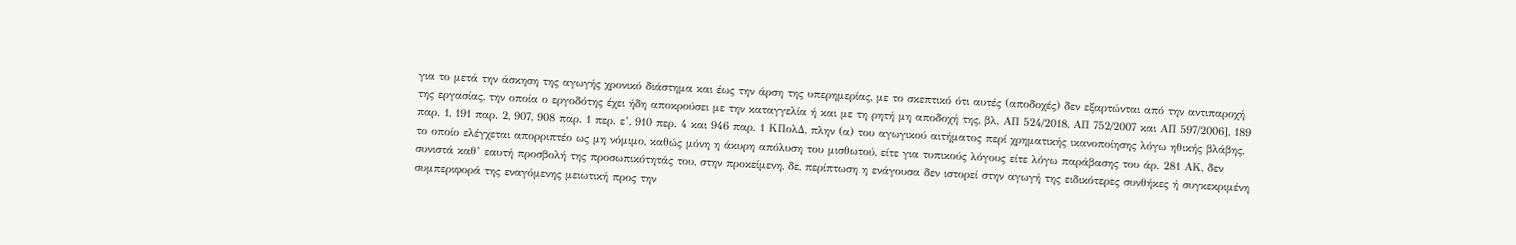για το μετά την άσκηση της αγωγής χρονικό διάστημα και έως την άρση της υπερημερίας, με το σκεπτικό ότι αυτές (αποδοχές) δεν εξαρτώνται από την αντιπαροχή της εργασίας, την οποία ο εργοδότης έχει ήδη αποκρούσει με την καταγγελία ή και με τη ρητή μη αποδοχή της, βλ. ΑΠ 524/2018, ΑΠ 752/2007 και ΑΠ 597/2006], 189 παρ. 1, 191 παρ. 2, 907, 908 παρ. 1 περ. ε’, 910 περ. 4 και 946 παρ. 1 ΚΠολΔ, πλην (α) του αγωγικού αιτήματος περί χρηματικής ικανοποίησης λόγω ηθικής βλάβης, το οποίο ελέγχεται απορριπτέο ως μη νόμιμο, καθώς μόνη η άκυρη απόλυση του μισθωτού, είτε για τυπικούς λόγους είτε λόγω παράβασης του άρ. 281 ΑΚ, δεν συνιστά καθ’ εαυτή προσβολή της προσωπικότητάς του, στην προκείμενη, δε, περίπτωση η ενάγουσα δεν ιστορεί στην αγωγή της ειδικότερες συνθήκες ή συγκεκριμένη συμπεριφορά της εναγόμενης μειωτική προς την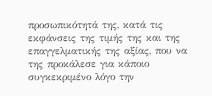προσωπικότητά της, κατά τις εκφάνσεις της τιμής της και της επαγγελματικής της αξίας, που να της προκάλεσε για κάποιο συγκεκριμένο λόγο την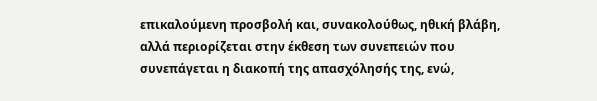επικαλούμενη προσβολή και, συνακολούθως, ηθική βλάβη, αλλά περιορίζεται στην έκθεση των συνεπειών που συνεπάγεται η διακοπή της απασχόλησής της, ενώ,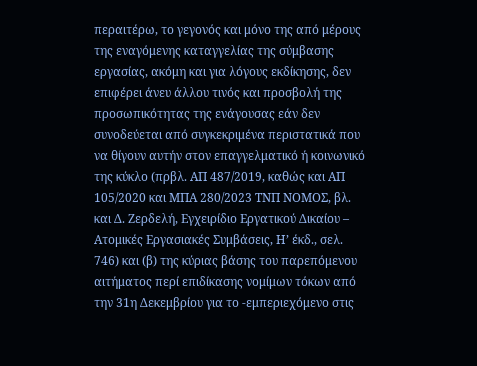περαιτέρω, το γεγονός και μόνο της από μέρους της εναγόμενης καταγγελίας της σύμβασης εργασίας, ακόμη και για λόγους εκδίκησης, δεν επιφέρει άνευ άλλου τινός και προσβολή της προσωπικότητας της ενάγουσας εάν δεν συνοδεύεται από συγκεκριμένα περιστατικά που να θίγουν αυτήν στον επαγγελματικό ή κοινωνικό της κύκλο (πρβλ. ΑΠ 487/2019, καθώς και ΑΠ 105/2020 και ΜΠΑ 280/2023 ΤΝΠ ΝΟΜΟΣ, βλ. και Δ. Ζερδελή, Εγχειρίδιο Εργατικού Δικαίου – Ατομικές Εργασιακές Συμβάσεις, Η’ έκδ., σελ. 746) και (β) της κύριας βάσης του παρεπόμενου αιτήματος περί επιδίκασης νομίμων τόκων από την 31η Δεκεμβρίου για το -εμπεριεχόμενο στις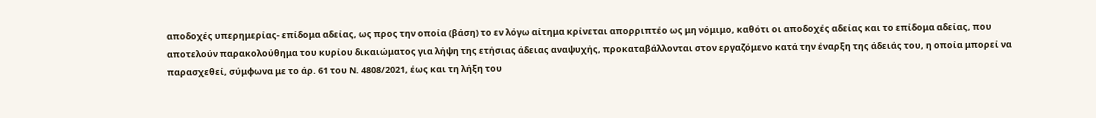αποδοχές υπερημερίας- επίδομα αδείας, ως προς την οποία (βάση) το εν λόγω αίτημα κρίνεται απορριπτέο ως μη νόμιμο, καθότι οι αποδοχές αδείας και το επίδομα αδείας, που αποτελούν παρακολούθημα του κυρίου δικαιώματος για λήψη της ετήσιας άδειας αναψυχής, προκαταβάλλονται στον εργαζόμενο κατά την έναρξη της άδειάς του, η οποία μπορεί να παρασχεθεί, σύμφωνα με το άρ. 61 του Ν. 4808/2021, έως και τη λήξη του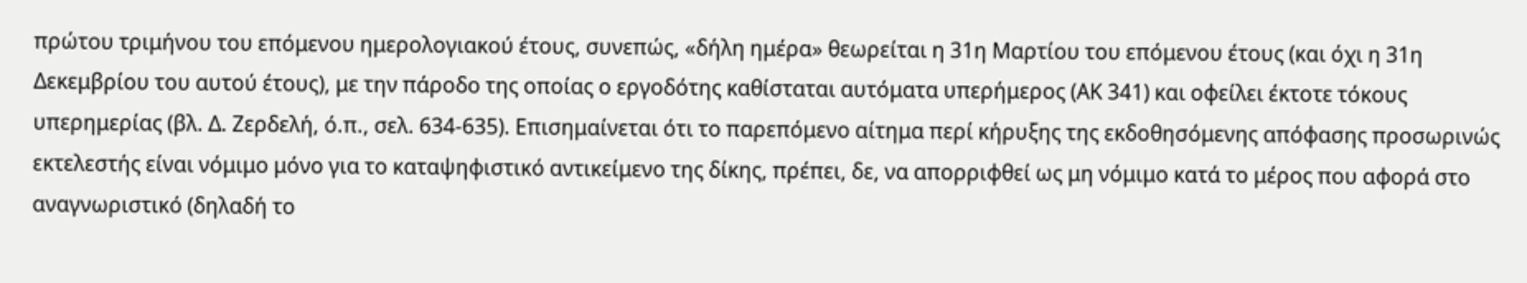πρώτου τριμήνου του επόμενου ημερολογιακού έτους, συνεπώς, «δήλη ημέρα» θεωρείται η 31η Μαρτίου του επόμενου έτους (και όχι η 31η Δεκεμβρίου του αυτού έτους), με την πάροδο της οποίας ο εργοδότης καθίσταται αυτόματα υπερήμερος (ΑΚ 341) και οφείλει έκτοτε τόκους υπερημερίας (βλ. Δ. Ζερδελή, ό.π., σελ. 634-635). Επισημαίνεται ότι το παρεπόμενο αίτημα περί κήρυξης της εκδοθησόμενης απόφασης προσωρινώς εκτελεστής είναι νόμιμο μόνο για το καταψηφιστικό αντικείμενο της δίκης, πρέπει, δε, να απορριφθεί ως μη νόμιμο κατά το μέρος που αφορά στο αναγνωριστικό (δηλαδή το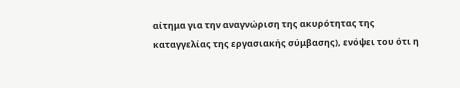αίτημα για την αναγνώριση της ακυρότητας της καταγγελίας της εργασιακής σύμβασης), ενόψει του ότι η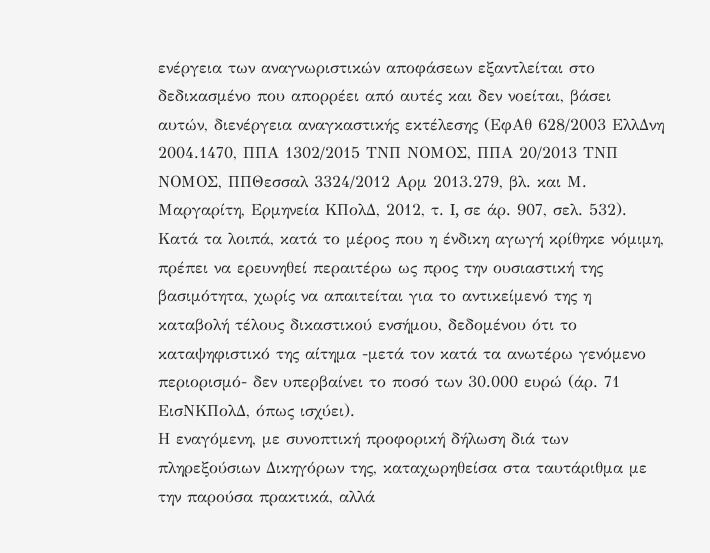ενέργεια των αναγνωριστικών αποφάσεων εξαντλείται στο δεδικασμένο που απορρέει από αυτές και δεν νοείται, βάσει αυτών, διενέργεια αναγκαστικής εκτέλεσης (ΕφΑθ 628/2003 ΕλλΔνη 2004.1470, ΠΠΑ 1302/2015 ΤΝΠ ΝΟΜΟΣ, ΠΠΑ 20/2013 ΤΝΠ ΝΟΜΟΣ, ΠΠΘεσσαλ 3324/2012 Αρμ 2013.279, βλ. και Μ. Μαργαρίτη, Ερμηνεία ΚΠολΔ, 2012, τ. I, σε άρ. 907, σελ. 532). Κατά τα λοιπά, κατά το μέρος που η ένδικη αγωγή κρίθηκε νόμιμη, πρέπει να ερευνηθεί περαιτέρω ως προς την ουσιαστική της βασιμότητα, χωρίς να απαιτείται για το αντικείμενό της η καταβολή τέλους δικαστικού ενσήμου, δεδομένου ότι το καταψηφιστικό της αίτημα -μετά τον κατά τα ανωτέρω γενόμενο περιορισμό- δεν υπερβαίνει το ποσό των 30.000 ευρώ (άρ. 71 ΕισΝΚΠολΔ, όπως ισχύει).
Η εναγόμενη, με συνοπτική προφορική δήλωση διά των πληρεξούσιων Δικηγόρων της, καταχωρηθείσα στα ταυτάριθμα με την παρούσα πρακτικά, αλλά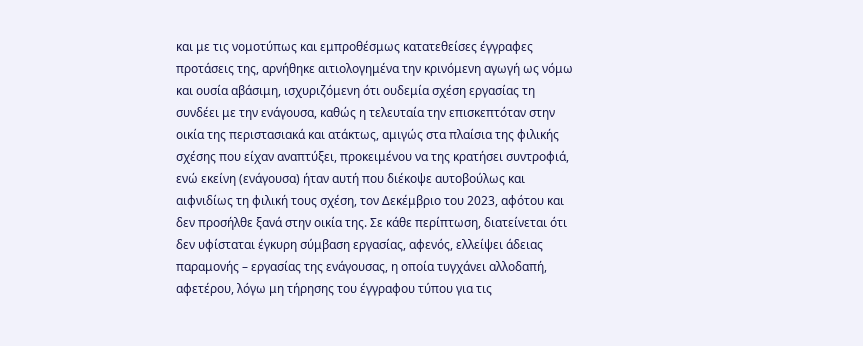και με τις νομοτύπως και εμπροθέσμως κατατεθείσες έγγραφες προτάσεις της, αρνήθηκε αιτιολογημένα την κρινόμενη αγωγή ως νόμω και ουσία αβάσιμη, ισχυριζόμενη ότι ουδεμία σχέση εργασίας τη συνδέει με την ενάγουσα, καθώς η τελευταία την επισκεπτόταν στην οικία της περιστασιακά και ατάκτως, αμιγώς στα πλαίσια της φιλικής σχέσης που είχαν αναπτύξει, προκειμένου να της κρατήσει συντροφιά, ενώ εκείνη (ενάγουσα) ήταν αυτή που διέκοψε αυτοβούλως και αιφνιδίως τη φιλική τους σχέση, τον Δεκέμβριο του 2023, αφότου και δεν προσήλθε ξανά στην οικία της. Σε κάθε περίπτωση, διατείνεται ότι δεν υφίσταται έγκυρη σύμβαση εργασίας, αφενός, ελλείψει άδειας παραμονής – εργασίας της ενάγουσας, η οποία τυγχάνει αλλοδαπή, αφετέρου, λόγω μη τήρησης του έγγραφου τύπου για τις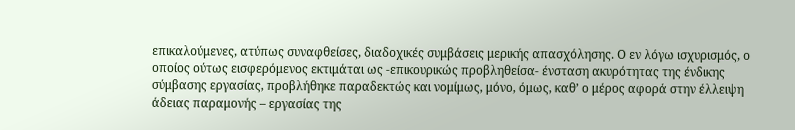επικαλούμενες, ατύπως συναφθείσες, διαδοχικές συμβάσεις μερικής απασχόλησης. Ο εν λόγω ισχυρισμός, ο οποίος ούτως εισφερόμενος εκτιμάται ως -επικουρικώς προβληθείσα- ένσταση ακυρότητας της ένδικης σύμβασης εργασίας, προβλήθηκε παραδεκτώς και νομίμως, μόνο, όμως, καθ’ ο μέρος αφορά στην έλλειψη άδειας παραμονής – εργασίας της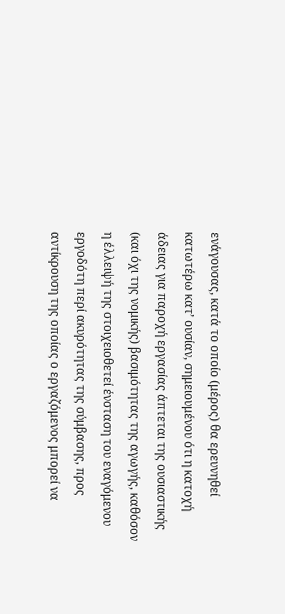ενάγουσας, κατά το οποίο (μέρος) θα ερευνηθεί κατωτέρω κατ’ ουσίαν, σημειουμένου ότι η κατοχή άδειας για παροχή εργασίας άπτεται της ουσιαστικής (και όχι της νομικής) βασιμότητας της αγωγής, καθόσον η έλλειψή της στοιχειοθετεί ένσταση του εναγόμενου εργοδότη περί ακυρότητας της σύμβασης, προς αντίκρουση της οποίας ο εργαζόμενος μπορεί να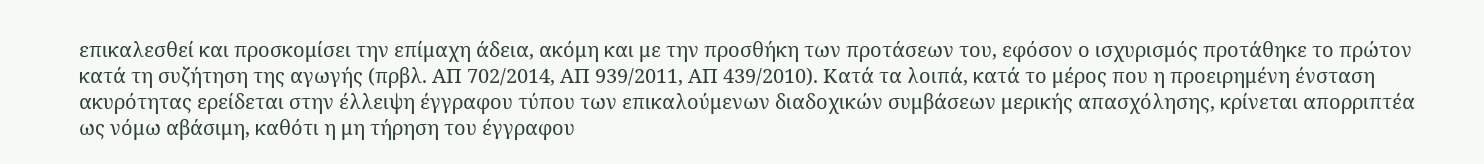επικαλεσθεί και προσκομίσει την επίμαχη άδεια, ακόμη και με την προσθήκη των προτάσεων του, εφόσον ο ισχυρισμός προτάθηκε το πρώτον κατά τη συζήτηση της αγωγής (πρβλ. ΑΠ 702/2014, ΑΠ 939/2011, ΑΠ 439/2010). Κατά τα λοιπά, κατά το μέρος που η προειρημένη ένσταση ακυρότητας ερείδεται στην έλλειψη έγγραφου τύπου των επικαλούμενων διαδοχικών συμβάσεων μερικής απασχόλησης, κρίνεται απορριπτέα ως νόμω αβάσιμη, καθότι η μη τήρηση του έγγραφου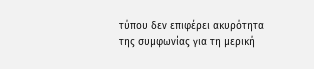τύπου δεν επιφέρει ακυρότητα της συμφωνίας για τη μερική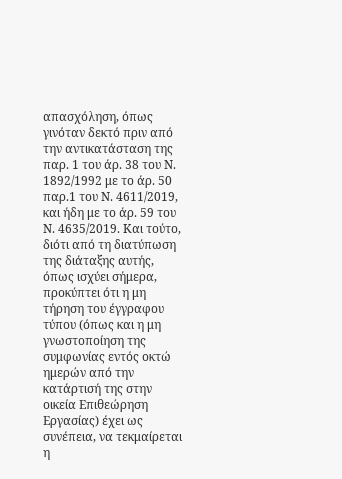απασχόληση, όπως γινόταν δεκτό πριν από την αντικατάσταση της παρ. 1 του άρ. 38 του Ν. 1892/1992 με το άρ. 50 παρ.1 του Ν. 4611/2019, και ήδη με το άρ. 59 του Ν. 4635/2019. Και τούτο, διότι από τη διατύπωση της διάταξης αυτής, όπως ισχύει σήμερα, προκύπτει ότι η μη τήρηση του έγγραφου τύπου (όπως και η μη γνωστοποίηση της συμφωνίας εντός οκτώ ημερών από την κατάρτισή της στην οικεία Επιθεώρηση Εργασίας) έχει ως συνέπεια, να τεκμαίρεται η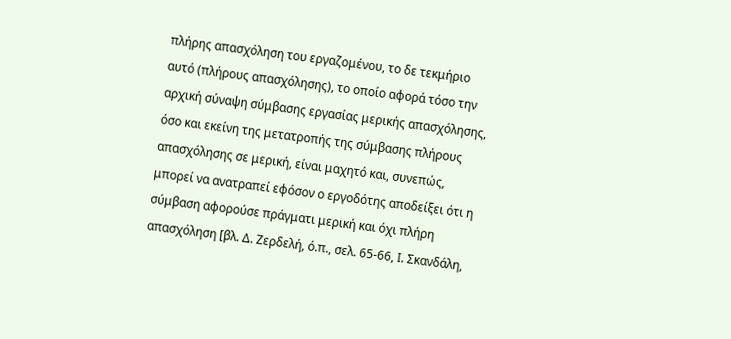πλήρης απασχόληση του εργαζομένου, το δε τεκμήριο αυτό (πλήρους απασχόλησης), το οποίο αφορά τόσο την αρχική σύναψη σύμβασης εργασίας μερικής απασχόλησης, όσο και εκείνη της μετατροπής της σύμβασης πλήρους απασχόλησης σε μερική, είναι μαχητό και, συνεπώς, μπορεί να ανατραπεί εφόσον ο εργοδότης αποδείξει ότι η σύμβαση αφορούσε πράγματι μερική και όχι πλήρη απασχόληση [βλ. Δ. Ζερδελή, ό.π., σελ. 65-66, I. Σκανδάλη,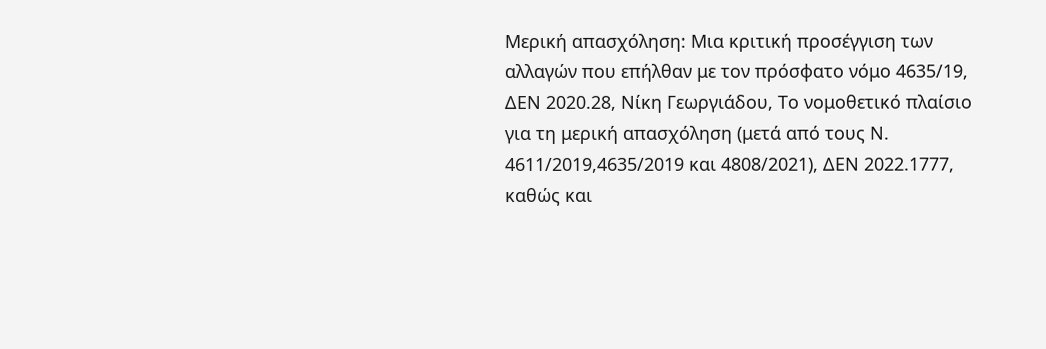Μερική απασχόληση: Μια κριτική προσέγγιση των αλλαγών που επήλθαν με τον πρόσφατο νόμο 4635/19, ΔΕΝ 2020.28, Νίκη Γεωργιάδου, Το νομοθετικό πλαίσιο για τη μερική απασχόληση (μετά από τους Ν. 4611/2019,4635/2019 και 4808/2021), ΔΕΝ 2022.1777, καθώς και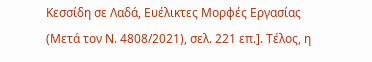Κεσσίδη σε Λαδά, Ευέλικτες Μορφές Εργασίας (Μετά τον Ν. 4808/2021), σελ. 221 επ.]. Τέλος, η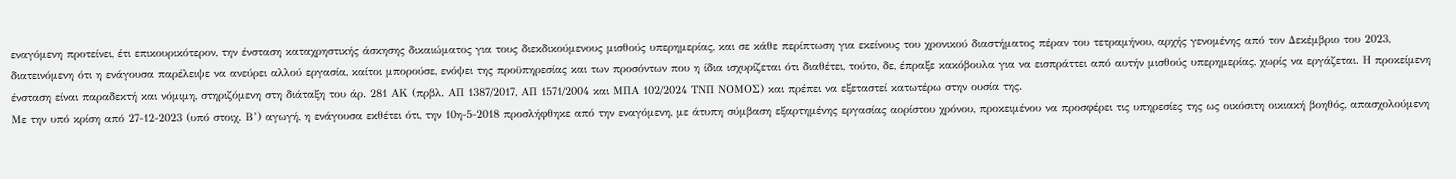εναγόμενη προτείνει, έτι επικουρικότερον, την ένσταση καταχρηστικής άσκησης δικαιώματος για τους διεκδικούμενους μισθούς υπερημερίας, και σε κάθε περίπτωση για εκείνους του χρονικού διαστήματος πέραν του τετραμήνου, αρχής γενομένης από τον Δεκέμβριο του 2023, διατεινόμενη ότι η ενάγουσα παρέλειψε να ανεύρει αλλού εργασία, καίτοι μπορούσε, ενόψει της προϋπηρεσίας και των προσόντων που η ίδια ισχυρίζεται ότι διαθέτει, τούτο, δε, έπραξε κακόβουλα για να εισπράττει από αυτήν μισθούς υπερημερίας, χωρίς να εργάζεται. Η προκείμενη ένσταση είναι παραδεκτή και νόμιμη, στηριζόμενη στη διάταξη του άρ. 281 ΑΚ (πρβλ. ΑΠ 1387/2017, ΑΠ 1571/2004 και ΜΠΑ 102/2024 ΤΝΠ ΝΟΜΟΣ) και πρέπει να εξεταστεί κατωτέρω στην ουσία της.
Με την υπό κρίση από 27-12-2023 (υπό στοιχ. Β’) αγωγή, η ενάγουσα εκθέτει ότι, την 10η-5-2018 προσλήφθηκε από την εναγόμενη, με άτυπη σύμβαση εξαρτημένης εργασίας αορίστου χρόνου, προκειμένου να προσφέρει τις υπηρεσίες της ως οικόσιτη οικιακή βοηθός, απασχολούμενη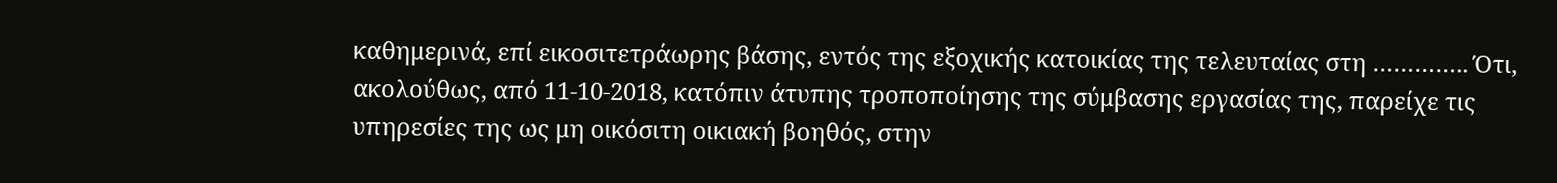καθημερινά, επί εικοσιτετράωρης βάσης, εντός της εξοχικής κατοικίας της τελευταίας στη ………….. Ότι, ακολούθως, από 11-10-2018, κατόπιν άτυπης τροποποίησης της σύμβασης εργασίας της, παρείχε τις υπηρεσίες της ως μη οικόσιτη οικιακή βοηθός, στην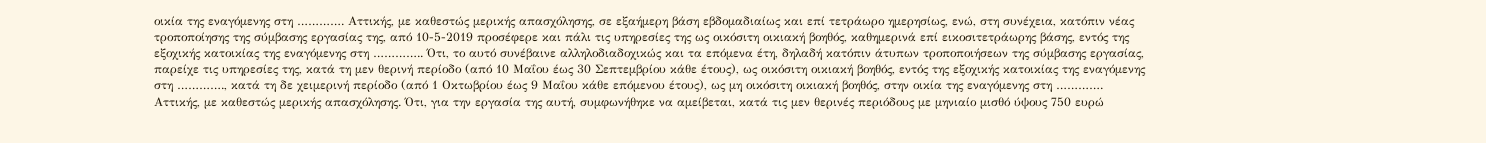οικία της εναγόμενης στη …………. Αττικής, με καθεστώς μερικής απασχόλησης, σε εξαήμερη βάση εβδομαδιαίως και επί τετράωρο ημερησίως, ενώ, στη συνέχεια, κατόπιν νέας τροποποίησης της σύμβασης εργασίας της, από 10-5-2019 προσέφερε και πάλι τις υπηρεσίες της ως οικόσιτη οικιακή βοηθός, καθημερινά επί εικοσιτετράωρης βάσης, εντός της εξοχικής κατοικίας της εναγόμενης στη ………….. Ότι, το αυτό συνέβαινε αλληλοδιαδοχικώς και τα επόμενα έτη, δηλαδή κατόπιν άτυπων τροποποιήσεων της σύμβασης εργασίας, παρείχε τις υπηρεσίες της, κατά τη μεν θερινή περίοδο (από 10 Μαΐου έως 30 Σεπτεμβρίου κάθε έτους), ως οικόσιτη οικιακή βοηθός, εντός της εξοχικής κατοικίας της εναγόμενης στη …………., κατά τη δε χειμερινή περίοδο (από 1 Οκτωβρίου έως 9 Μαΐου κάθε επόμενου έτους), ως μη οικόσιτη οικιακή βοηθός, στην οικία της εναγόμενης στη …………. Αττικής, με καθεστώς μερικής απασχόλησης. Ότι, για την εργασία της αυτή, συμφωνήθηκε να αμείβεται, κατά τις μεν θερινές περιόδους με μηνιαίο μισθό ύψους 750 ευρώ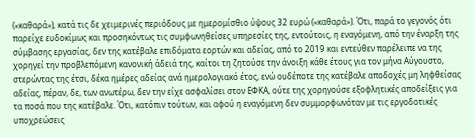(«καθαρά»), κατά τις δε χειμερινές περιόδους με ημερομίσθιο ύψους 32 ευρώ («καθαρά»). Ότι, παρά το γεγονός ότι παρείχε ευδοκίμως και προσηκόντως τις συμφωνηθείσες υπηρεσίες της, εντούτοις, η εναγόμενη, από την έναρξη της σύμβασης εργασίας, δεν της κατέβαλε επιδόματα εορτών και αδείας, από το 2019 και εντεύθεν παρέλειπε να της χορηγεί την προβλεπόμενη κανονική άδειά της, καίτοι τη ζητούσε την άνοιξη κάθε έτους για τον μήνα Αύγουστο, στερώντας της έτσι, δέκα ημέρες αδείας ανά ημερολογιακό έτος, ενώ ουδέποτε της κατέβαλε αποδοχές μη ληφθείσας αδείας, πέραν, δε, των ανωτέρω, δεν την είχε ασφαλίσει στον ΕΦΚΑ, ούτε της χορηγούσε εξοφλητικές αποδείξεις για τα ποσά που της κατέβαλε. Ότι, κατόπιν τούτων, και αφού η εναγόμενη δεν συμμορφωνόταν με τις εργοδοτικές υποχρεώσεις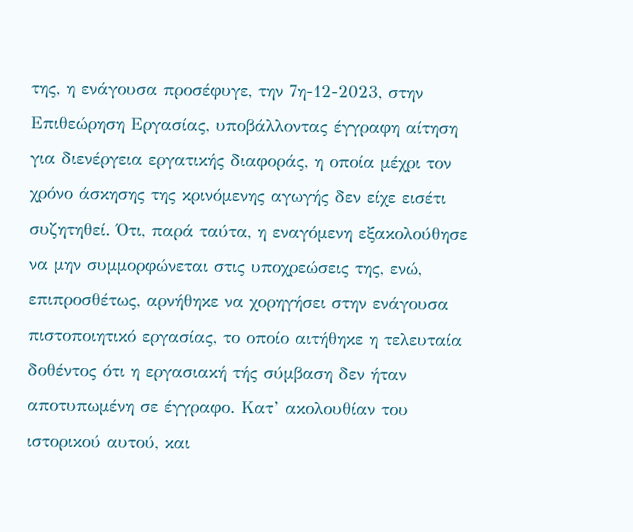της, η ενάγουσα προσέφυγε, την 7η-12-2023, στην Επιθεώρηση Εργασίας, υποβάλλοντας έγγραφη αίτηση για διενέργεια εργατικής διαφοράς, η οποία μέχρι τον χρόνο άσκησης της κρινόμενης αγωγής δεν είχε εισέτι συζητηθεί. Ότι, παρά ταύτα, η εναγόμενη εξακολούθησε να μην συμμορφώνεται στις υποχρεώσεις της, ενώ, επιπροσθέτως, αρνήθηκε να χορηγήσει στην ενάγουσα πιστοποιητικό εργασίας, το οποίο αιτήθηκε η τελευταία δοθέντος ότι η εργασιακή τής σύμβαση δεν ήταν αποτυπωμένη σε έγγραφο. Κατ’ ακολουθίαν του ιστορικού αυτού, και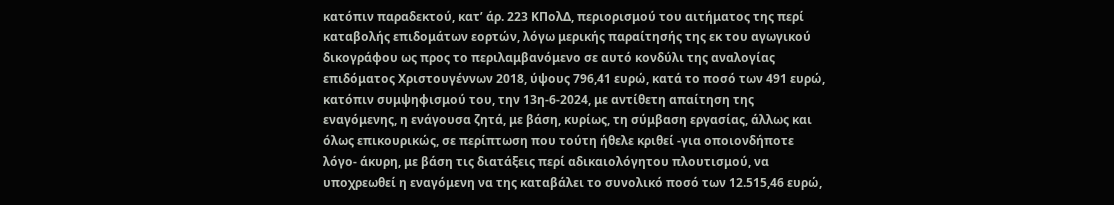κατόπιν παραδεκτού, κατ’ άρ. 223 ΚΠολΔ, περιορισμού του αιτήματος της περί καταβολής επιδομάτων εορτών, λόγω μερικής παραίτησής της εκ του αγωγικού δικογράφου ως προς το περιλαμβανόμενο σε αυτό κονδύλι της αναλογίας επιδόματος Χριστουγέννων 2018, ύψους 796,41 ευρώ, κατά το ποσό των 491 ευρώ, κατόπιν συμψηφισμού του, την 13η-6-2024, με αντίθετη απαίτηση της εναγόμενης, η ενάγουσα ζητά, με βάση, κυρίως, τη σύμβαση εργασίας, άλλως και όλως επικουρικώς, σε περίπτωση που τούτη ήθελε κριθεί -για οποιονδήποτε λόγο- άκυρη, με βάση τις διατάξεις περί αδικαιολόγητου πλουτισμού, να υποχρεωθεί η εναγόμενη να της καταβάλει το συνολικό ποσό των 12.515,46 ευρώ,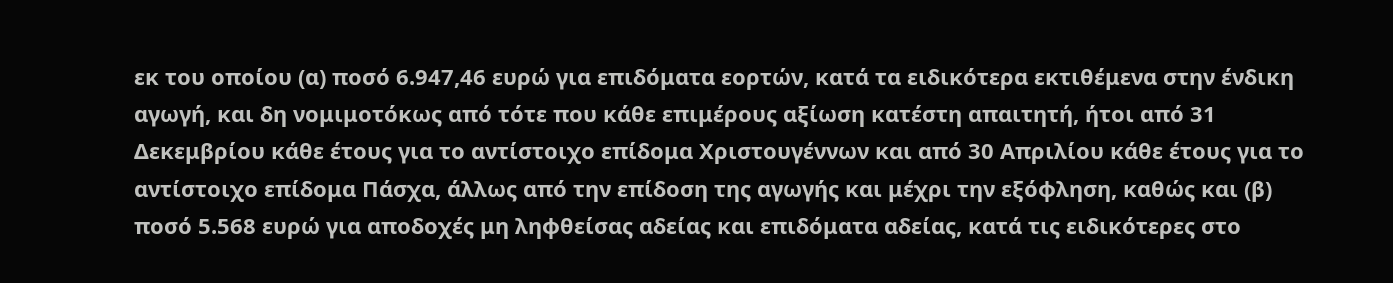εκ του οποίου (α) ποσό 6.947,46 ευρώ για επιδόματα εορτών, κατά τα ειδικότερα εκτιθέμενα στην ένδικη αγωγή, και δη νομιμοτόκως από τότε που κάθε επιμέρους αξίωση κατέστη απαιτητή, ήτοι από 31 Δεκεμβρίου κάθε έτους για το αντίστοιχο επίδομα Χριστουγέννων και από 30 Απριλίου κάθε έτους για το αντίστοιχο επίδομα Πάσχα, άλλως από την επίδοση της αγωγής και μέχρι την εξόφληση, καθώς και (β) ποσό 5.568 ευρώ για αποδοχές μη ληφθείσας αδείας και επιδόματα αδείας, κατά τις ειδικότερες στο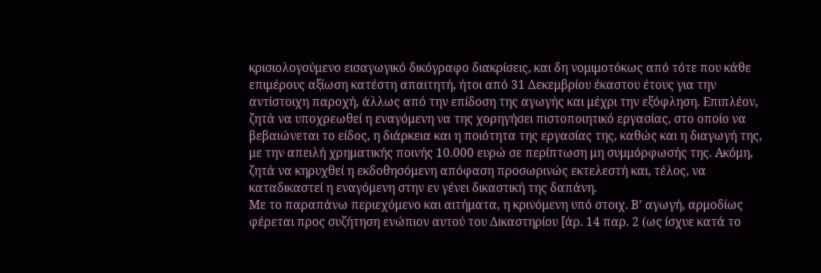κρισιολογούμενο εισαγωγικό δικόγραφο διακρίσεις, και δη νομιμοτόκως από τότε που κάθε επιμέρους αξίωση κατέστη απαιτητή, ήτοι από 31 Δεκεμβρίου έκαστου έτους για την αντίστοιχη παροχή, άλλως από την επίδοση της αγωγής και μέχρι την εξόφληση. Επιπλέον, ζητά να υποχρεωθεί η εναγόμενη να της χορηγήσει πιστοποιητικό εργασίας, στο οποίο να βεβαιώνεται το είδος, η διάρκεια και η ποιότητα της εργασίας της, καθώς και η διαγωγή της, με την απειλή χρηματικής ποινής 10.000 ευρώ σε περίπτωση μη συμμόρφωσής της. Ακόμη, ζητά να κηρυχθεί η εκδοθησόμενη απόφαση προσωρινώς εκτελεστή και, τέλος, να καταδικαστεί η εναγόμενη στην εν γένει δικαστική της δαπάνη.
Με το παραπάνω περιεχόμενο και αιτήματα, η κρινόμενη υπό στοιχ. Β’ αγωγή, αρμοδίως φέρεται προς συζήτηση ενώπιον αυτού του Δικαστηρίου [άρ. 14 παρ. 2 (ως ίσχυε κατά το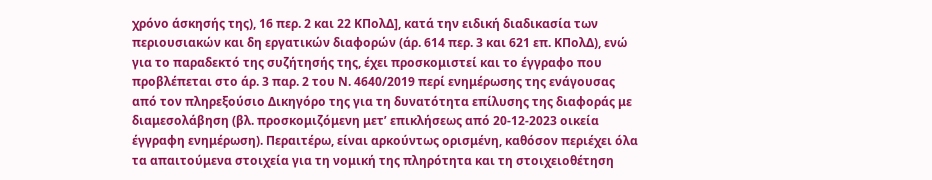χρόνο άσκησής της), 16 περ. 2 και 22 ΚΠολΔ], κατά την ειδική διαδικασία των περιουσιακών και δη εργατικών διαφορών (άρ. 614 περ. 3 και 621 επ. ΚΠολΔ), ενώ για το παραδεκτό της συζήτησής της, έχει προσκομιστεί και το έγγραφο που προβλέπεται στο άρ. 3 παρ. 2 του Ν. 4640/2019 περί ενημέρωσης της ενάγουσας από τον πληρεξούσιο Δικηγόρο της για τη δυνατότητα επίλυσης της διαφοράς με διαμεσολάβηση (βλ. προσκομιζόμενη μετ’ επικλήσεως από 20-12-2023 οικεία έγγραφη ενημέρωση). Περαιτέρω, είναι αρκούντως ορισμένη, καθόσον περιέχει όλα τα απαιτούμενα στοιχεία για τη νομική της πληρότητα και τη στοιχειοθέτηση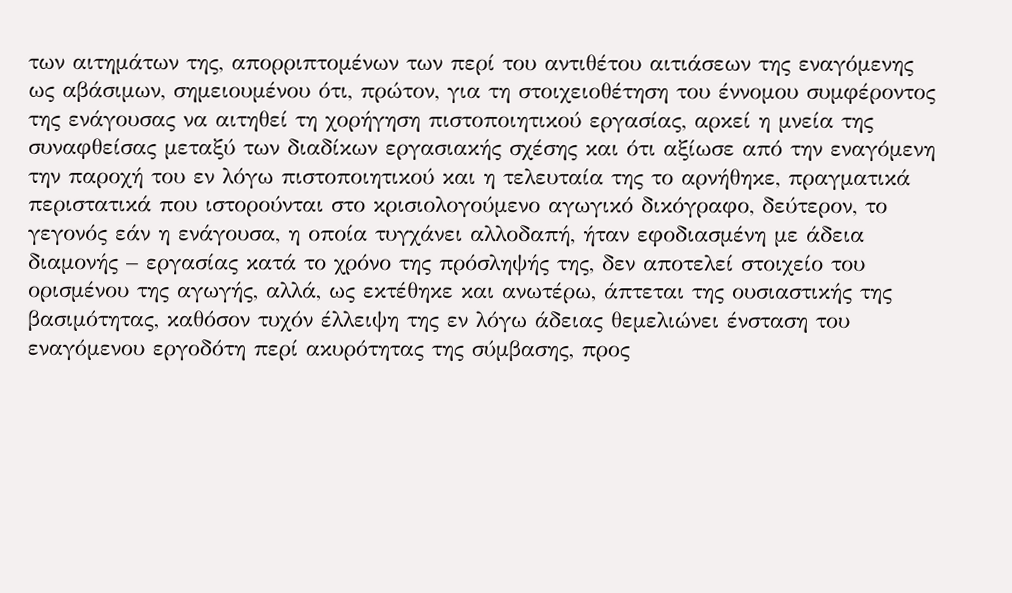των αιτημάτων της, απορριπτομένων των περί του αντιθέτου αιτιάσεων της εναγόμενης ως αβάσιμων, σημειουμένου ότι, πρώτον, για τη στοιχειοθέτηση του έννομου συμφέροντος της ενάγουσας να αιτηθεί τη χορήγηση πιστοποιητικού εργασίας, αρκεί η μνεία της συναφθείσας μεταξύ των διαδίκων εργασιακής σχέσης και ότι αξίωσε από την εναγόμενη την παροχή του εν λόγω πιστοποιητικού και η τελευταία της το αρνήθηκε, πραγματικά περιστατικά που ιστορούνται στο κρισιολογούμενο αγωγικό δικόγραφο, δεύτερον, το γεγονός εάν η ενάγουσα, η οποία τυγχάνει αλλοδαπή, ήταν εφοδιασμένη με άδεια διαμονής – εργασίας κατά το χρόνο της πρόσληψής της, δεν αποτελεί στοιχείο του ορισμένου της αγωγής, αλλά, ως εκτέθηκε και ανωτέρω, άπτεται της ουσιαστικής της βασιμότητας, καθόσον τυχόν έλλειψη της εν λόγω άδειας θεμελιώνει ένσταση του εναγόμενου εργοδότη περί ακυρότητας της σύμβασης, προς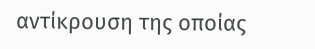αντίκρουση της οποίας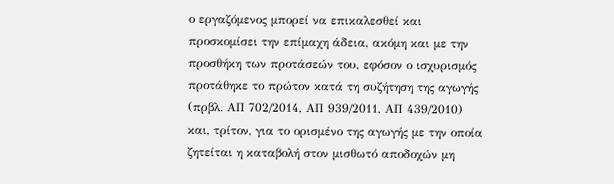ο εργαζόμενος μπορεί να επικαλεσθεί και προσκομίσει την επίμαχη άδεια, ακόμη και με την προσθήκη των προτάσεών του, εφόσον ο ισχυρισμός προτάθηκε το πρώτον κατά τη συζήτηση της αγωγής (πρβλ. ΑΠ 702/2014, ΑΠ 939/2011, ΑΠ 439/2010) και, τρίτον, για το ορισμένο της αγωγής με την οποία ζητείται η καταβολή στον μισθωτό αποδοχών μη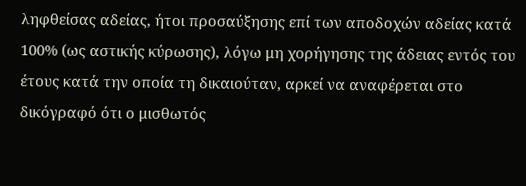ληφθείσας αδείας, ήτοι προσαύξησης επί των αποδοχών αδείας κατά 100% (ως αστικής κύρωσης), λόγω μη χορήγησης της άδειας εντός του έτους κατά την οποία τη δικαιούταν, αρκεί να αναφέρεται στο δικόγραφό ότι ο μισθωτός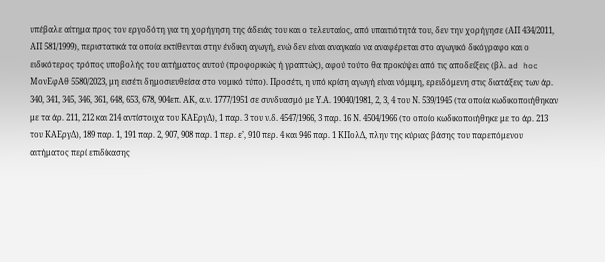υπέβαλε αίτημα προς τον εργοδότη για τη χορήγηση της άδειάς του και ο τελευταίος, από υπαιτιότητά του, δεν την χορήγησε (ΑΠ 434/2011, ΑΠ 581/1999), περιστατικά τα οποία εκτίθενται στην ένδικη αγωγή, ενώ δεν είναι αναγκαίο να αναφέρεται στο αγωγικό δικόγραφο και ο ειδικότερος τρόπος υποβολής του αιτήματος αυτού (προφορικώς ή γραπτώς), αφού τούτο θα προκύψει από τις αποδείξεις (βλ. ad hoc ΜονΕφΑθ 5580/2023, μη εισέτι δημοσιευθείσα στο νομικό τύπο). Προσέτι, η υπό κρίση αγωγή είναι νόμιμη, ερειδόμενη στις διατάξεις των άρ. 340, 341, 345, 346, 361, 648, 653, 678, 904επ. ΑΚ, α.ν. 1777/1951 σε συνδυασμό με Υ.Α. 19040/1981, 2, 3, 4 του Ν. 539/1945 (τα οποία κωδικοποιήθηκαν με τα άρ. 211, 212 και 214 αντίστοιχα του ΚΑΕργΔ), 1 παρ. 3 του ν.δ. 4547/1966, 3 παρ. 16 Ν. 4504/1966 (το οποίο κωδικοποιήθηκε με το άρ. 213 του ΚΑΕργΔ), 189 παρ. 1, 191 παρ. 2, 907, 908 παρ. 1 περ. ε’, 910 περ. 4 και 946 παρ. 1 ΚΠολΔ, πλην της κύριας βάσης του παρεπόμενου αιτήματος περί επιδίκασης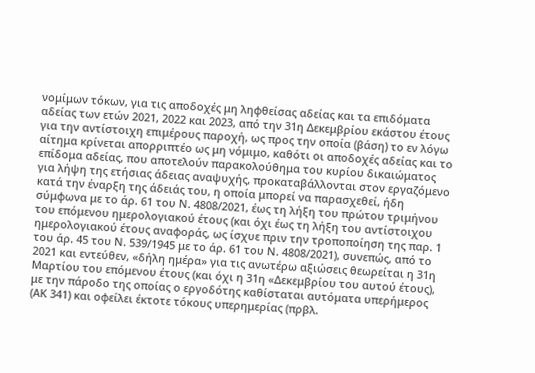νομίμων τόκων, για τις αποδοχές μη ληφθείσας αδείας και τα επιδόματα αδείας των ετών 2021, 2022 και 2023, από την 31η Δεκεμβρίου εκάστου έτους για την αντίστοιχη επιμέρους παροχή, ως προς την οποία (βάση) το εν λόγω αίτημα κρίνεται απορριπτέο ως μη νόμιμο, καθότι οι αποδοχές αδείας και το επίδομα αδείας, που αποτελούν παρακολούθημα του κυρίου δικαιώματος για λήψη της ετήσιας άδειας αναψυχής, προκαταβάλλονται στον εργαζόμενο κατά την έναρξη της άδειάς του, η οποία μπορεί να παρασχεθεί, ήδη σύμφωνα με το άρ. 61 του Ν. 4808/2021, έως τη λήξη του πρώτου τριμήνου του επόμενου ημερολογιακού έτους (και όχι έως τη λήξη του αντίστοιχου ημερολογιακού έτους αναφοράς, ως ίσχυε πριν την τροποποίηση της παρ. 1 του άρ. 45 του Ν. 539/1945 με το άρ. 61 του Ν. 4808/2021), συνεπώς, από το 2021 και εντεύθεν, «δήλη ημέρα» για τις ανωτέρω αξιώσεις θεωρείται η 31η Μαρτίου του επόμενου έτους (και όχι η 31η «Δεκεμβρίου του αυτού έτους), με την πάροδο της οποίας ο εργοδότης καθίσταται αυτόματα υπερήμερος (ΑΚ 341) και οφείλει έκτοτε τόκους υπερημερίας (πρβλ.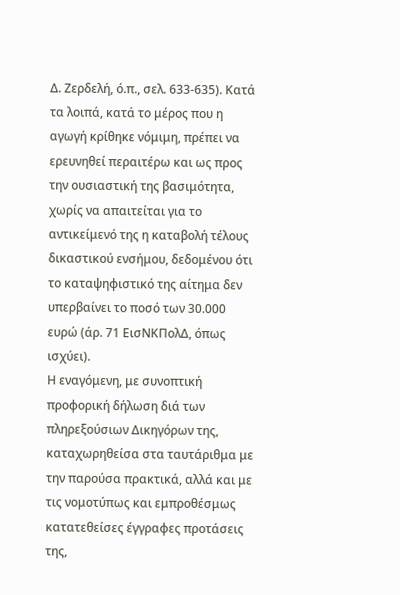Δ. Ζερδελή, ό.π., σελ. 633-635). Κατά τα λοιπά, κατά το μέρος που η αγωγή κρίθηκε νόμιμη, πρέπει να ερευνηθεί περαιτέρω και ως προς την ουσιαστική της βασιμότητα, χωρίς να απαιτείται για το αντικείμενό της η καταβολή τέλους δικαστικού ενσήμου, δεδομένου ότι το καταψηφιστικό της αίτημα δεν υπερβαίνει το ποσό των 30.000 ευρώ (άρ. 71 ΕισΝΚΠολΔ, όπως ισχύει).
Η εναγόμενη, με συνοπτική προφορική δήλωση διά των πληρεξούσιων Δικηγόρων της, καταχωρηθείσα στα ταυτάριθμα με την παρούσα πρακτικά, αλλά και με τις νομοτύπως και εμπροθέσμως κατατεθείσες έγγραφες προτάσεις της,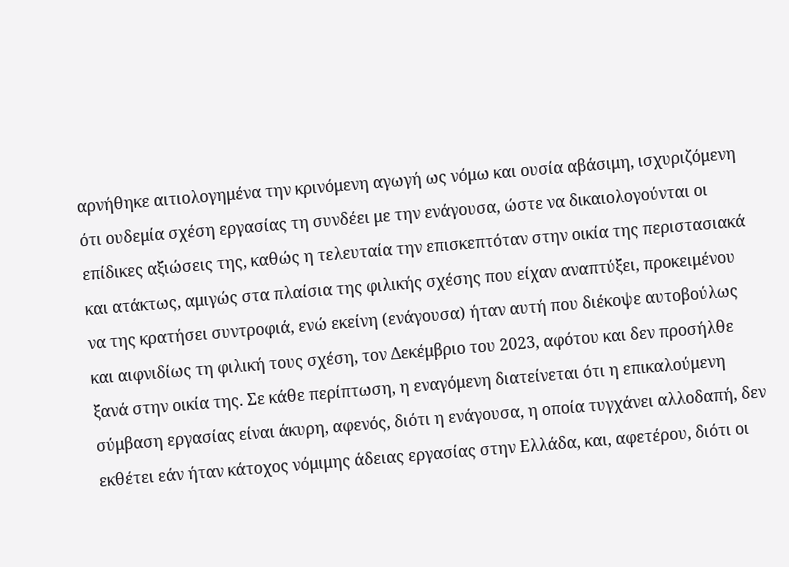αρνήθηκε αιτιολογημένα την κρινόμενη αγωγή ως νόμω και ουσία αβάσιμη, ισχυριζόμενη ότι ουδεμία σχέση εργασίας τη συνδέει με την ενάγουσα, ώστε να δικαιολογούνται οι επίδικες αξιώσεις της, καθώς η τελευταία την επισκεπτόταν στην οικία της περιστασιακά και ατάκτως, αμιγώς στα πλαίσια της φιλικής σχέσης που είχαν αναπτύξει, προκειμένου να της κρατήσει συντροφιά, ενώ εκείνη (ενάγουσα) ήταν αυτή που διέκοψε αυτοβούλως και αιφνιδίως τη φιλική τους σχέση, τον Δεκέμβριο του 2023, αφότου και δεν προσήλθε ξανά στην οικία της. Σε κάθε περίπτωση, η εναγόμενη διατείνεται ότι η επικαλούμενη σύμβαση εργασίας είναι άκυρη, αφενός, διότι η ενάγουσα, η οποία τυγχάνει αλλοδαπή, δεν εκθέτει εάν ήταν κάτοχος νόμιμης άδειας εργασίας στην Ελλάδα, και, αφετέρου, διότι οι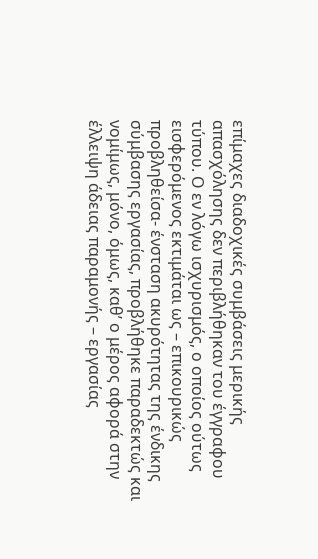επίμαχες διαδοχικές συμβάσεις μερικής απασχόλησης δεν περιβλήθηκαν του έγγραφου τύπου. Ο εν λόγω ισχυρισμός, ο οποίος ούτως εισφερόμενος εκτιμάται ως – επικουρικώς προβληθείσα- ένσταση ακυρότητας της ένδικης σύμβασης εργασίας, προβλήθηκε παραδεκτώς και νομίμως, μόνο, όμως, καθ’ ο μέρος αφορά στην έλλειψη άδειας παραμονής – εργασίας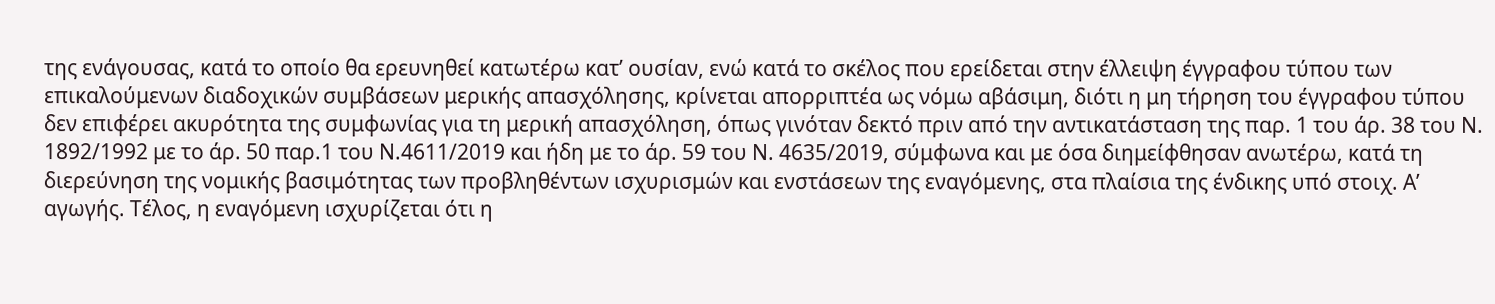της ενάγουσας, κατά το οποίο θα ερευνηθεί κατωτέρω κατ’ ουσίαν, ενώ κατά το σκέλος που ερείδεται στην έλλειψη έγγραφου τύπου των επικαλούμενων διαδοχικών συμβάσεων μερικής απασχόλησης, κρίνεται απορριπτέα ως νόμω αβάσιμη, διότι η μη τήρηση του έγγραφου τύπου δεν επιφέρει ακυρότητα της συμφωνίας για τη μερική απασχόληση, όπως γινόταν δεκτό πριν από την αντικατάσταση της παρ. 1 του άρ. 38 του Ν. 1892/1992 με το άρ. 50 παρ.1 του Ν.4611/2019 και ήδη με το άρ. 59 του Ν. 4635/2019, σύμφωνα και με όσα διημείφθησαν ανωτέρω, κατά τη διερεύνηση της νομικής βασιμότητας των προβληθέντων ισχυρισμών και ενστάσεων της εναγόμενης, στα πλαίσια της ένδικης υπό στοιχ. Α’ αγωγής. Τέλος, η εναγόμενη ισχυρίζεται ότι η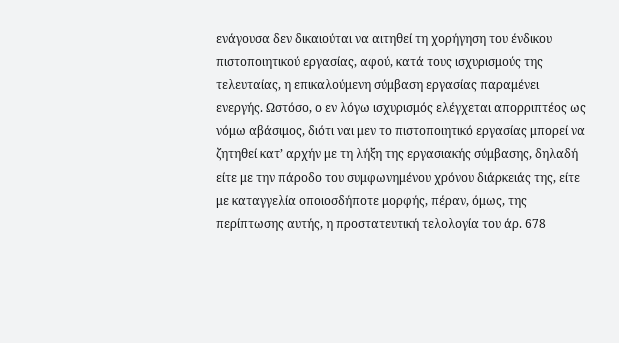ενάγουσα δεν δικαιούται να αιτηθεί τη χορήγηση του ένδικου πιστοποιητικού εργασίας, αφού, κατά τους ισχυρισμούς της τελευταίας, η επικαλούμενη σύμβαση εργασίας παραμένει ενεργής. Ωστόσο, ο εν λόγω ισχυρισμός ελέγχεται απορριπτέος ως νόμω αβάσιμος, διότι ναι μεν το πιστοποιητικό εργασίας μπορεί να ζητηθεί κατ’ αρχήν με τη λήξη της εργασιακής σύμβασης, δηλαδή είτε με την πάροδο του συμφωνημένου χρόνου διάρκειάς της, είτε με καταγγελία οποιοσδήποτε μορφής, πέραν, όμως, της περίπτωσης αυτής, η προστατευτική τελολογία του άρ. 678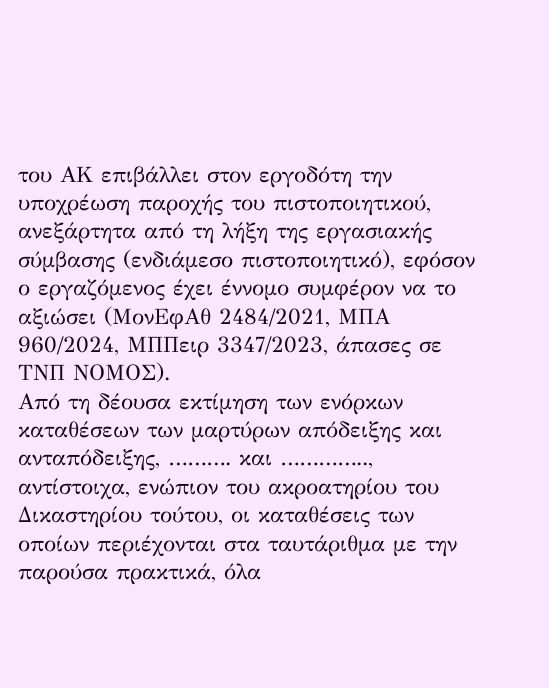του ΑΚ επιβάλλει στον εργοδότη την υποχρέωση παροχής του πιστοποιητικού, ανεξάρτητα από τη λήξη της εργασιακής σύμβασης (ενδιάμεσο πιστοποιητικό), εφόσον ο εργαζόμενος έχει έννομο συμφέρον να το αξιώσει (ΜονΕφΑθ 2484/2021, ΜΠΑ 960/2024, ΜΠΠειρ 3347/2023, άπασες σε ΤΝΠ ΝΟΜΟΣ).
Από τη δέουσα εκτίμηση των ενόρκων καταθέσεων των μαρτύρων απόδειξης και ανταπόδειξης, ………. και ………….., αντίστοιχα, ενώπιον του ακροατηρίου του Δικαστηρίου τούτου, οι καταθέσεις των οποίων περιέχονται στα ταυτάριθμα με την παρούσα πρακτικά, όλα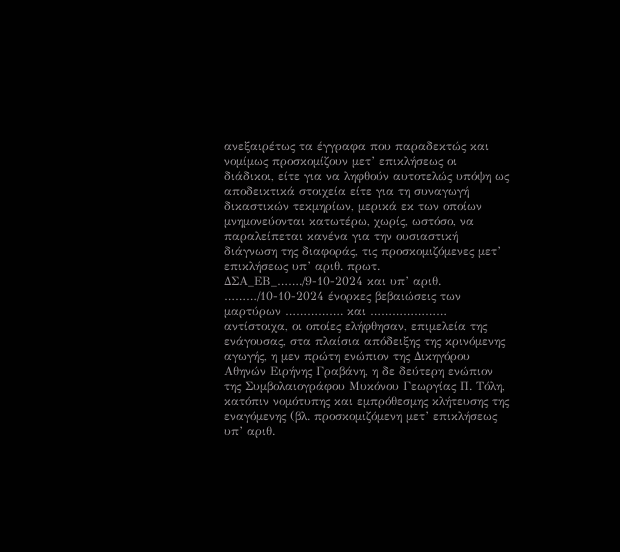ανεξαιρέτως τα έγγραφα που παραδεκτώς και νομίμως προσκομίζουν μετ’ επικλήσεως οι διάδικοι, είτε για να ληφθούν αυτοτελώς υπόψη ως αποδεικτικά στοιχεία είτε για τη συναγωγή δικαστικών τεκμηρίων, μερικά εκ των οποίων μνημονεύονται κατωτέρω, χωρίς, ωστόσο, να παραλείπεται κανένα για την ουσιαστική διάγνωση της διαφοράς, τις προσκομιζόμενες μετ’ επικλήσεως υπ’ αριθ. πρωτ. ΔΣΑ_ΕΒ_……./9-10-2024 και υπ’ αριθ. ………/10-10-2024 ένορκες βεβαιώσεις των μαρτύρων ……………. και ………………… αντίστοιχα, οι οποίες ελήφθησαν, επιμελεία της ενάγουσας, στα πλαίσια απόδειξης της κρινόμενης αγωγής, η μεν πρώτη ενώπιον της Δικηγόρου Αθηνών Ειρήνης Γραβάνη, η δε δεύτερη ενώπιον της Συμβολαιογράφου Μυκόνου Γεωργίας Π. Τόλη, κατόπιν νομότυπης και εμπρόθεσμης κλήτευσης της εναγόμενης (βλ. προσκομιζόμενη μετ’ επικλήσεως υπ’ αριθ.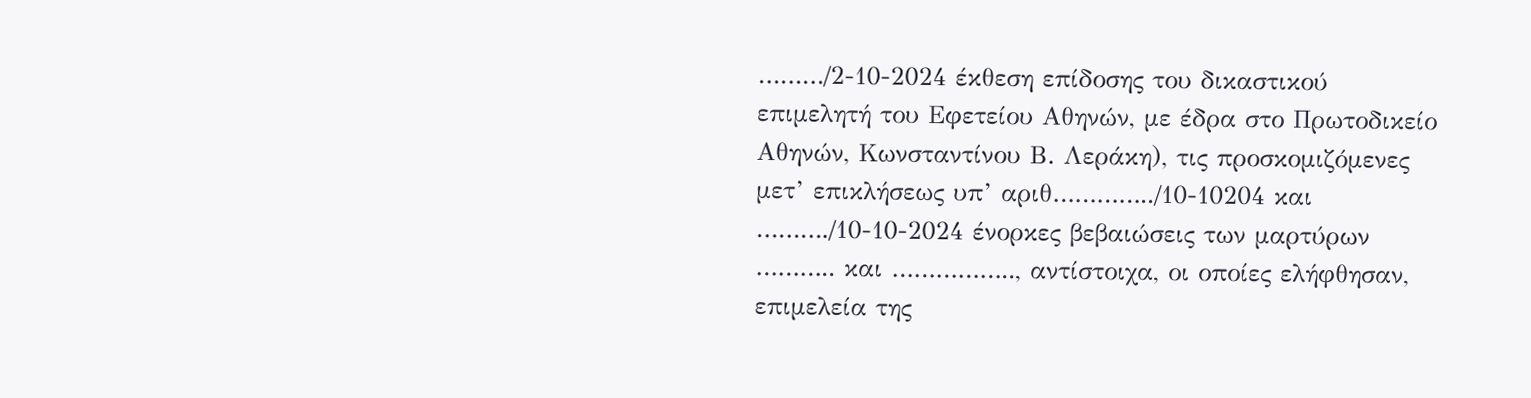………/2-10-2024 έκθεση επίδοσης του δικαστικού επιμελητή του Εφετείου Αθηνών, με έδρα στο Πρωτοδικείο Αθηνών, Κωνσταντίνου Β. Λεράκη), τις προσκομιζόμενες μετ’ επικλήσεως υπ’ αριθ…………../10-10204 και ………./10-10-2024 ένορκες βεβαιώσεις των μαρτύρων ……….. και …………….., αντίστοιχα, οι οποίες ελήφθησαν, επιμελεία της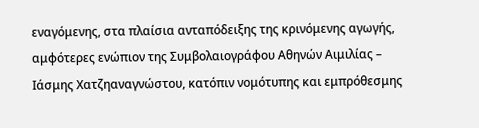εναγόμενης, στα πλαίσια ανταπόδειξης της κρινόμενης αγωγής, αμφότερες ενώπιον της Συμβολαιογράφου Αθηνών Αιμιλίας – Ιάσμης Χατζηαναγνώστου, κατόπιν νομότυπης και εμπρόθεσμης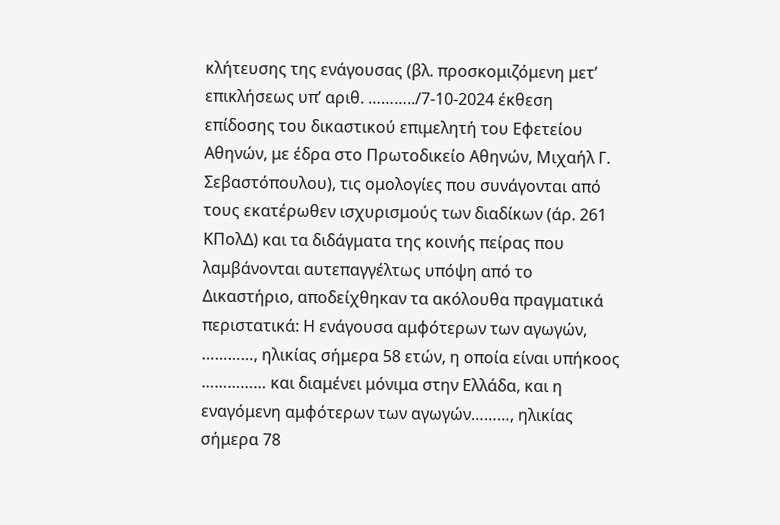κλήτευσης της ενάγουσας (βλ. προσκομιζόμενη μετ’ επικλήσεως υπ’ αριθ. ………../7-10-2024 έκθεση επίδοσης του δικαστικού επιμελητή του Εφετείου Αθηνών, με έδρα στο Πρωτοδικείο Αθηνών, Μιχαήλ Γ. Σεβαστόπουλου), τις ομολογίες που συνάγονται από τους εκατέρωθεν ισχυρισμούς των διαδίκων (άρ. 261 ΚΠολΔ) και τα διδάγματα της κοινής πείρας που λαμβάνονται αυτεπαγγέλτως υπόψη από το Δικαστήριο, αποδείχθηκαν τα ακόλουθα πραγματικά περιστατικά: Η ενάγουσα αμφότερων των αγωγών, …………, ηλικίας σήμερα 58 ετών, η οποία είναι υπήκοος …………… και διαμένει μόνιμα στην Ελλάδα, και η εναγόμενη αμφότερων των αγωγών………, ηλικίας σήμερα 78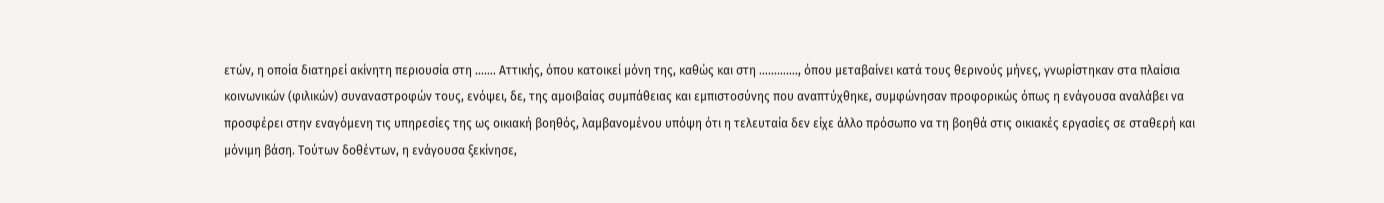ετών, η οποία διατηρεί ακίνητη περιουσία στη ……. Αττικής, όπου κατοικεί μόνη της, καθώς και στη …………., όπου μεταβαίνει κατά τους θερινούς μήνες, γνωρίστηκαν στα πλαίσια κοινωνικών (φιλικών) συναναστροφών τους, ενόψει, δε, της αμοιβαίας συμπάθειας και εμπιστοσύνης που αναπτύχθηκε, συμφώνησαν προφορικώς όπως η ενάγουσα αναλάβει να προσφέρει στην εναγόμενη τις υπηρεσίες της ως οικιακή βοηθός, λαμβανομένου υπόψη ότι η τελευταία δεν είχε άλλο πρόσωπο να τη βοηθά στις οικιακές εργασίες σε σταθερή και μόνιμη βάση. Τούτων δοθέντων, η ενάγουσα ξεκίνησε,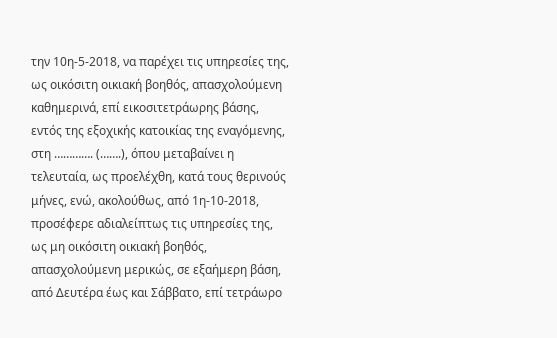την 10η-5-2018, να παρέχει τις υπηρεσίες της, ως οικόσιτη οικιακή βοηθός, απασχολούμενη καθημερινά, επί εικοσιτετράωρης βάσης, εντός της εξοχικής κατοικίας της εναγόμενης, στη …………. (…….), όπου μεταβαίνει η τελευταία, ως προελέχθη, κατά τους θερινούς μήνες, ενώ, ακολούθως, από 1η-10-2018, προσέφερε αδιαλείπτως τις υπηρεσίες της, ως μη οικόσιτη οικιακή βοηθός, απασχολούμενη μερικώς, σε εξαήμερη βάση, από Δευτέρα έως και Σάββατο, επί τετράωρο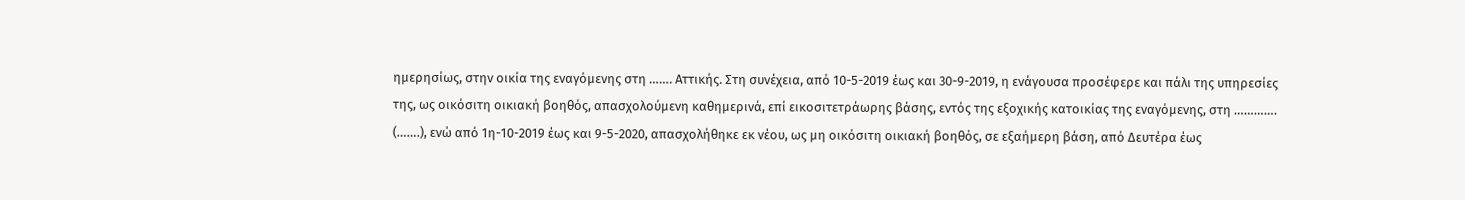ημερησίως, στην οικία της εναγόμενης στη ……. Αττικής. Στη συνέχεια, από 10-5-2019 έως και 30-9-2019, η ενάγουσα προσέφερε και πάλι της υπηρεσίες της, ως οικόσιτη οικιακή βοηθός, απασχολούμενη καθημερινά, επί εικοσιτετράωρης βάσης, εντός της εξοχικής κατοικίας της εναγόμενης, στη …………. (…….), ενώ από 1η-10-2019 έως και 9-5-2020, απασχολήθηκε εκ νέου, ως μη οικόσιτη οικιακή βοηθός, σε εξαήμερη βάση, από Δευτέρα έως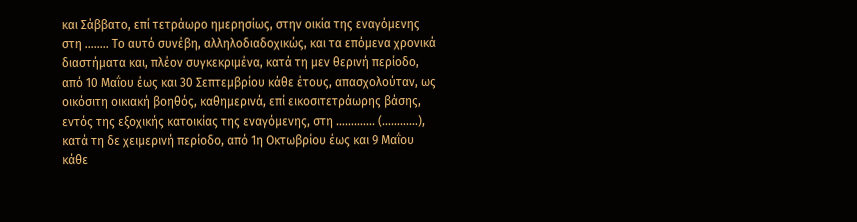και Σάββατο, επί τετράωρο ημερησίως, στην οικία της εναγόμενης στη …….. Το αυτό συνέβη, αλληλοδιαδοχικώς, και τα επόμενα χρονικά διαστήματα και, πλέον συγκεκριμένα, κατά τη μεν θερινή περίοδο, από 10 Μαΐου έως και 30 Σεπτεμβρίου κάθε έτους, απασχολούταν, ως οικόσιτη οικιακή βοηθός, καθημερινά, επί εικοσιτετράωρης βάσης, εντός της εξοχικής κατοικίας της εναγόμενης, στη …………. (…………), κατά τη δε χειμερινή περίοδο, από 1η Οκτωβρίου έως και 9 Μαΐου κάθε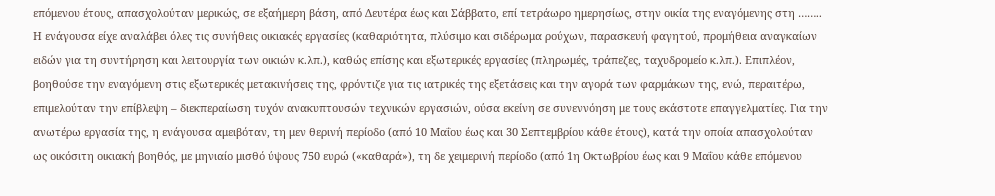επόμενου έτους, απασχολούταν μερικώς, σε εξαήμερη βάση, από Δευτέρα έως και Σάββατο, επί τετράωρο ημερησίως, στην οικία της εναγόμενης στη …….. Η ενάγουσα είχε αναλάβει όλες τις συνήθεις οικιακές εργασίες (καθαριότητα, πλύσιμο και σιδέρωμα ρούχων, παρασκευή φαγητού, προμήθεια αναγκαίων ειδών για τη συντήρηση και λειτουργία των οικιών κ.λπ.), καθώς επίσης και εξωτερικές εργασίες (πληρωμές, τράπεζες, ταχυδρομείο κ.λπ.). Επιπλέον, βοηθούσε την εναγόμενη στις εξωτερικές μετακινήσεις της, φρόντιζε για τις ιατρικές της εξετάσεις και την αγορά των φαρμάκων της, ενώ, περαιτέρω, επιμελούταν την επίβλεψη – διεκπεραίωση τυχόν ανακυπτουσών τεχνικών εργασιών, ούσα εκείνη σε συνεννόηση με τους εκάστοτε επαγγελματίες. Για την ανωτέρω εργασία της, η ενάγουσα αμειβόταν, τη μεν θερινή περίοδο (από 10 Μαΐου έως και 30 Σεπτεμβρίου κάθε έτους), κατά την οποία απασχολούταν ως οικόσιτη οικιακή βοηθός, με μηνιαίο μισθό ύψους 750 ευρώ («καθαρά»), τη δε χειμερινή περίοδο (από 1η Οκτωβρίου έως και 9 Μαΐου κάθε επόμενου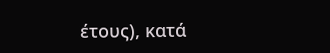έτους), κατά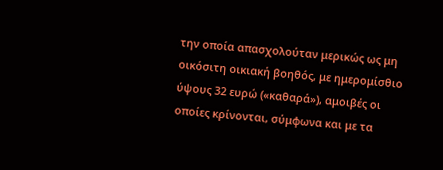την οποία απασχολούταν μερικώς ως μη οικόσιτη οικιακή βοηθός, με ημερομίσθιο ύψους 32 ευρώ («καθαρά»), αμοιβές οι οποίες κρίνονται, σύμφωνα και με τα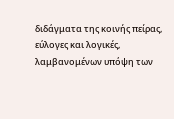διδάγματα της κοινής πείρας, εύλογες και λογικές, λαμβανομένων υπόψη των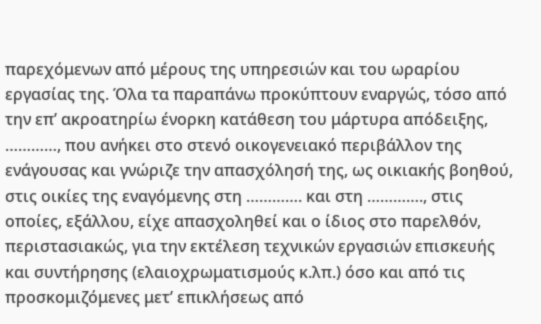παρεχόμενων από μέρους της υπηρεσιών και του ωραρίου εργασίας της. Όλα τα παραπάνω προκύπτουν εναργώς, τόσο από την επ’ ακροατηρίω ένορκη κατάθεση του μάρτυρα απόδειξης, …………, που ανήκει στο στενό οικογενειακό περιβάλλον της ενάγουσας και γνώριζε την απασχόλησή της, ως οικιακής βοηθού, στις οικίες της εναγόμενης στη …………. και στη …………., στις οποίες, εξάλλου, είχε απασχοληθεί και ο ίδιος στο παρελθόν, περιστασιακώς, για την εκτέλεση τεχνικών εργασιών επισκευής και συντήρησης (ελαιοχρωματισμούς κ.λπ.) όσο και από τις προσκομιζόμενες μετ’ επικλήσεως από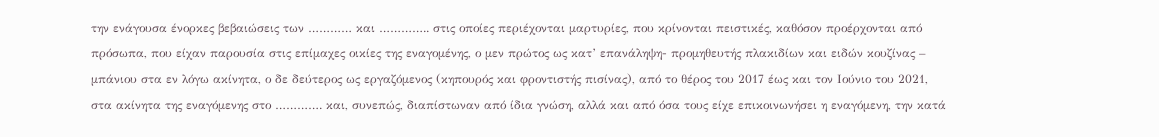την ενάγουσα ένορκες βεβαιώσεις των ………… και ………….. στις οποίες περιέχονται μαρτυρίες, που κρίνονται πειστικές, καθόσον προέρχονται από πρόσωπα, που είχαν παρουσία στις επίμαχες οικίες της εναγομένης, ο μεν πρώτος ως κατ’ επανάληψη- προμηθευτής πλακιδίων και ειδών κουζίνας – μπάνιου στα εν λόγω ακίνητα, ο δε δεύτερος ως εργαζόμενος (κηπουρός και φροντιστής πισίνας), από το θέρος του 2017 έως και τον Ιούνιο του 2021, στα ακίνητα της εναγόμενης στο …………. και, συνεπώς, διαπίστωναν από ίδια γνώση, αλλά και από όσα τους είχε επικοινωνήσει η εναγόμενη, την κατά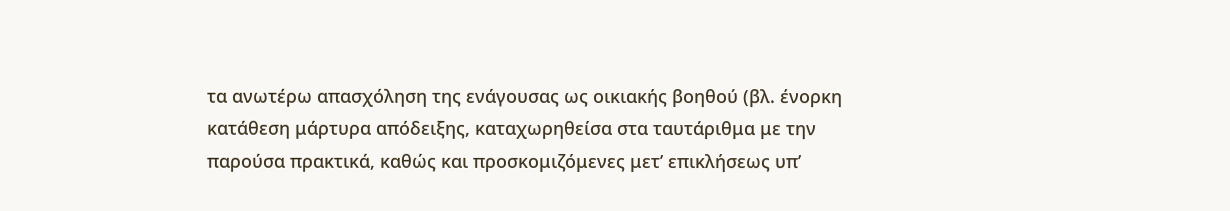τα ανωτέρω απασχόληση της ενάγουσας ως οικιακής βοηθού (βλ. ένορκη κατάθεση μάρτυρα απόδειξης, καταχωρηθείσα στα ταυτάριθμα με την παρούσα πρακτικά, καθώς και προσκομιζόμενες μετ’ επικλήσεως υπ’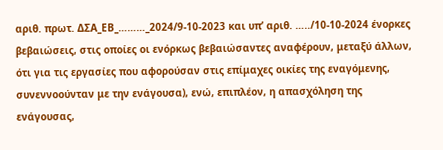αριθ. πρωτ. ΔΣΑ_ΕΒ_………_2024/9-10-2023 και υπ’ αριθ. …../10-10-2024 ένορκες βεβαιώσεις, στις οποίες οι ενόρκως βεβαιώσαντες αναφέρουν, μεταξύ άλλων, ότι για τις εργασίες που αφορούσαν στις επίμαχες οικίες της εναγόμενης, συνεννοούνταν με την ενάγουσα), ενώ, επιπλέον, η απασχόληση της ενάγουσας,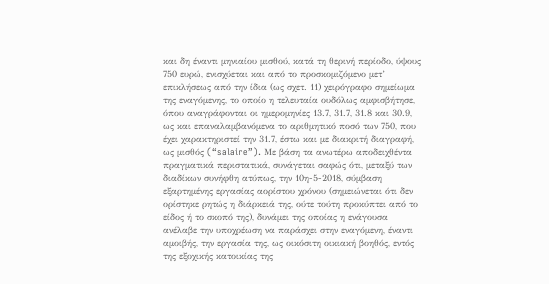και δη έναντι μηνιαίου μισθού, κατά τη θερινή περίοδο, ύψους 750 ευρώ, ενισχύεται και από το προσκομιζόμενο μετ’ επικλήσεως από την ίδια (ως σχετ. 11) χειρόγραφο σημείωμα της εναγόμενης, το οποίο η τελευταία ουδόλως αμφισβήτησε, όπου αναγράφονται οι ημερομηνίες 13.7, 31.7, 31.8 και 30.9, ως και επαναλαμβανόμενα το αριθμητικό ποσό των 750, που έχει χαρακτηριστεί την 31.7, έστω και με διακριτή διαγραφή, ως μισθός (“salaire”). Με βάση τα ανωτέρω αποδειχθέντα πραγματικά περιστατικά, συνάγεται σαφώς ότι, μεταξύ των διαδίκων συνήφθη ατύπως, την 10η-5-2018, σύμβαση εξαρτημένης εργασίας αορίστου χρόνου (σημειώνεται ότι δεν ορίστηκε ρητώς η διάρκειά της, ούτε τούτη προκύπτει από το είδος ή το σκοπό της), δυνάμει της οποίας η ενάγουσα ανέλαβε την υποχρέωση να παράσχει στην εναγόμενη, έναντι αμοιβής, την εργασία της, ως οικόσιτη οικιακή βοηθός, εντός της εξοχικής κατοικίας της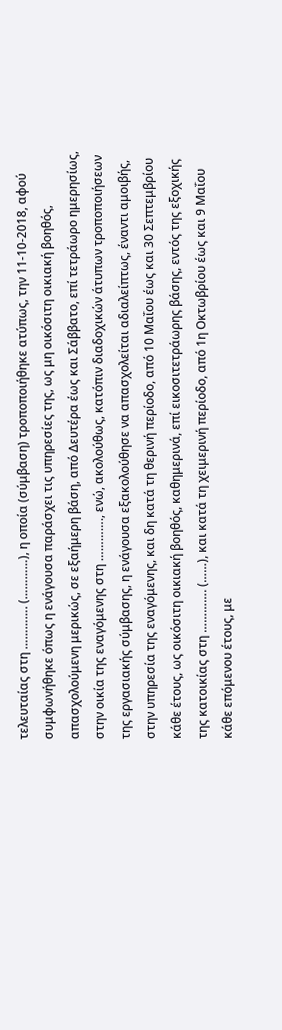τελευταίας στη …………. (…………), η οποία (σύμβαση) τροποποιήθηκε ατύπως, την 11-10-2018, αφού συμφωνήθηκε όπως η ενάγουσα παράσχει τις υπηρεσίες της, ως μη οικόσιτη οικιακή βοηθός, απασχολούμενη μερικώς, σε εξαήμερη βάση, από Δευτέρα έως και Σάββατο, επί τετράωρο ημερησίως, στην οικία της εναγόμενης στη …………., ενώ, ακολούθως, κατόπιν διαδοχικών άτυπων τροποποιήσεων της εργασιακής σύμβασης, η ενάγουσα εξακολούθησε να απασχολείται αδιαλείπτως, έναντι αμοιβής, στην υπηρεσία της εναγόμενης, και δη κατά τη θερινή περίοδο, από 10 Μαΐου έως και 30 Σεπτεμβρίου κάθε έτους, ως οικόσιτη οικιακή βοηθός, καθημερινά, επί εικοσιτετράωρης βάσης, εντός της εξοχικής της κατοικίας στη …………. (……), και κατά τη χειμερινή περίοδο, από 1η Οκτωβρίου έως και 9 Μαΐου κάθε επόμενου έτους, με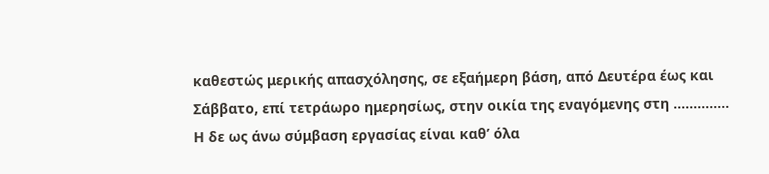καθεστώς μερικής απασχόλησης, σε εξαήμερη βάση, από Δευτέρα έως και Σάββατο, επί τετράωρο ημερησίως, στην οικία της εναγόμενης στη ………….. Η δε ως άνω σύμβαση εργασίας είναι καθ’ όλα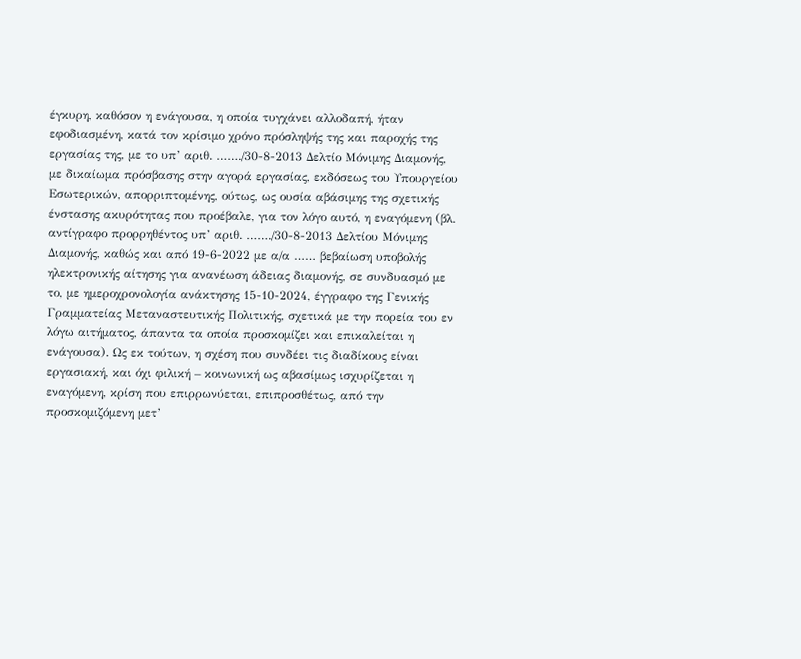έγκυρη, καθόσον η ενάγουσα, η οποία τυγχάνει αλλοδαπή, ήταν εφοδιασμένη, κατά τον κρίσιμο χρόνο πρόσληψής της και παροχής της εργασίας της, με το υπ’ αριθ. ……./30-8-2013 Δελτίο Μόνιμης Διαμονής, με δικαίωμα πρόσβασης στην αγορά εργασίας, εκδόσεως του Υπουργείου Εσωτερικών, απορριπτομένης, ούτως, ως ουσία αβάσιμης της σχετικής ένστασης ακυρότητας που προέβαλε, για τον λόγο αυτό, η εναγόμενη (βλ. αντίγραφο προρρηθέντος υπ’ αριθ. ……./30-8-2013 Δελτίου Μόνιμης Διαμονής, καθώς και από 19-6-2022 με α/α …… βεβαίωση υποβολής ηλεκτρονικής αίτησης για ανανέωση άδειας διαμονής, σε συνδυασμό με το, με ημεροχρονολογία ανάκτησης 15-10-2024, έγγραφο της Γενικής Γραμματείας Μεταναστευτικής Πολιτικής, σχετικά με την πορεία του εν λόγω αιτήματος, άπαντα τα οποία προσκομίζει και επικαλείται η ενάγουσα). Ως εκ τούτων, η σχέση που συνδέει τις διαδίκους είναι εργασιακή, και όχι φιλική – κοινωνική ως αβασίμως ισχυρίζεται η εναγόμενη, κρίση που επιρρωνύεται, επιπροσθέτως, από την προσκομιζόμενη μετ’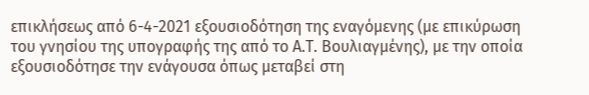επικλήσεως από 6-4-2021 εξουσιοδότηση της εναγόμενης (με επικύρωση του γνησίου της υπογραφής της από το Α.Τ. Βουλιαγμένης), με την οποία εξουσιοδότησε την ενάγουσα όπως μεταβεί στη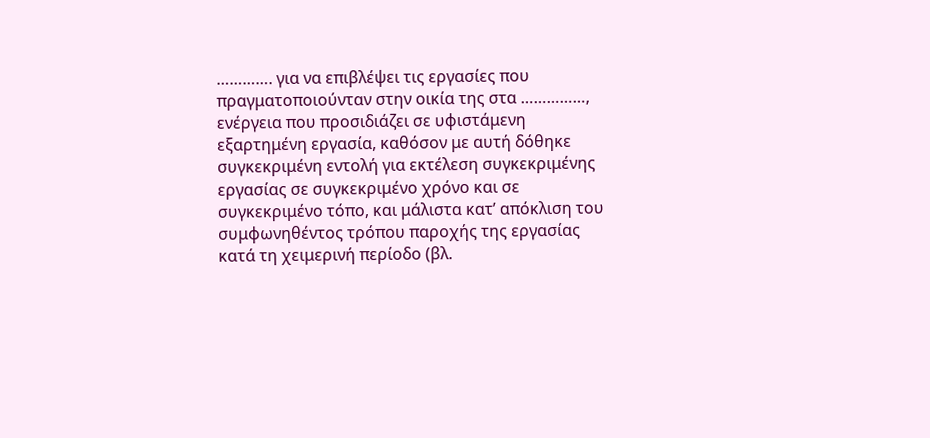…………. για να επιβλέψει τις εργασίες που πραγματοποιούνταν στην οικία της στα ……………, ενέργεια που προσιδιάζει σε υφιστάμενη εξαρτημένη εργασία, καθόσον με αυτή δόθηκε συγκεκριμένη εντολή για εκτέλεση συγκεκριμένης εργασίας σε συγκεκριμένο χρόνο και σε συγκεκριμένο τόπο, και μάλιστα κατ’ απόκλιση του συμφωνηθέντος τρόπου παροχής της εργασίας κατά τη χειμερινή περίοδο (βλ.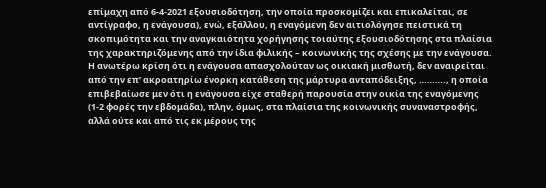επίμαχη από 6-4-2021 εξουσιοδότηση, την οποία προσκομίζει και επικαλείται, σε αντίγραφο, η ενάγουσα), ενώ, εξάλλου, η εναγόμενη δεν αιτιολόγησε πειστικά τη σκοπιμότητα και την αναγκαιότητα χορήγησης τοιαύτης εξουσιοδότησης στα πλαίσια της χαρακτηριζόμενης από την ίδια φιλικής – κοινωνικής της σχέσης με την ενάγουσα. Η ανωτέρω κρίση ότι η ενάγουσα απασχολούταν ως οικιακή μισθωτή, δεν αναιρείται από την επ’ ακροατηρίω ένορκη κατάθεση της μάρτυρα ανταπόδειξης, ………., η οποία επιβεβαίωσε μεν ότι η ενάγουσα είχε σταθερή παρουσία στην οικία της εναγόμενης (1-2 φορές την εβδομάδα), πλην, όμως, στα πλαίσια της κοινωνικής συναναστροφής, αλλά ούτε και από τις εκ μέρους της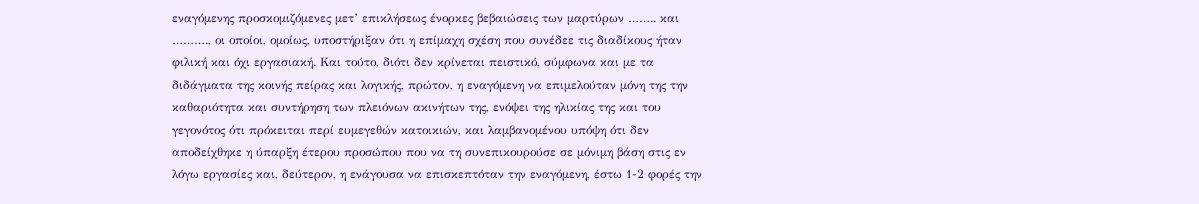εναγόμενης προσκομιζόμενες μετ’ επικλήσεως ένορκες βεβαιώσεις των μαρτύρων …….. και ………., οι οποίοι, ομοίως, υποστήριξαν ότι η επίμαχη σχέση που συνέδεε τις διαδίκους ήταν φιλική και όχι εργασιακή. Και τούτο, διότι δεν κρίνεται πειστικό, σύμφωνα και με τα διδάγματα της κοινής πείρας και λογικής, πρώτον, η εναγόμενη να επιμελούταν μόνη της την καθαριότητα και συντήρηση των πλειόνων ακινήτων της, ενόψει της ηλικίας της και του γεγονότος ότι πρόκειται περί ευμεγεθών κατοικιών, και λαμβανομένου υπόψη ότι δεν αποδείχθηκε η ύπαρξη έτερου προσώπου που να τη συνεπικουρούσε σε μόνιμη βάση στις εν λόγω εργασίες και, δεύτερον, η ενάγουσα να επισκεπτόταν την εναγόμενη, έστω 1-2 φορές την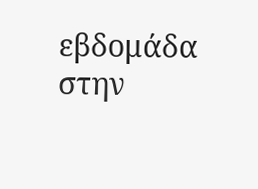εβδομάδα στην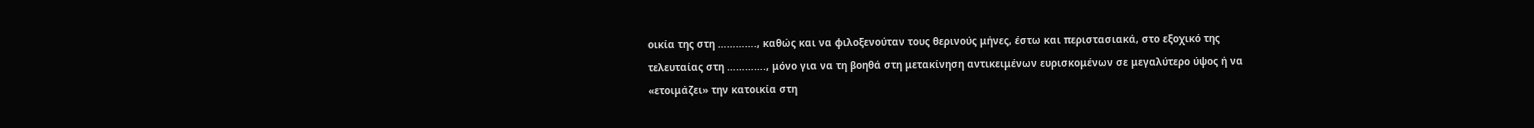οικία της στη …………., καθώς και να φιλοξενούταν τους θερινούς μήνες, έστω και περιστασιακά, στο εξοχικό της τελευταίας στη …………., μόνο για να τη βοηθά στη μετακίνηση αντικειμένων ευρισκομένων σε μεγαλύτερο ύψος ή να «ετοιμάζει» την κατοικία στη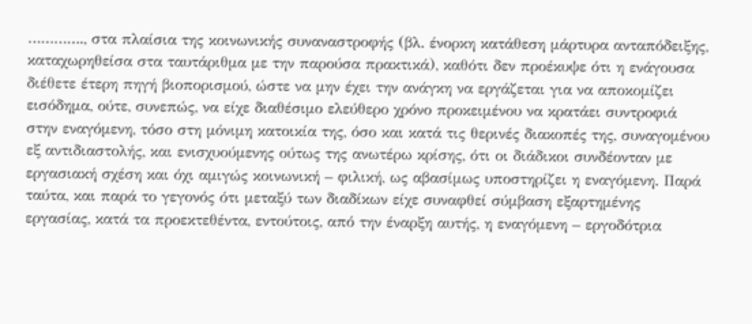…………., στα πλαίσια της κοινωνικής συναναστροφής (βλ. ένορκη κατάθεση μάρτυρα ανταπόδειξης, καταχωρηθείσα στα ταυτάριθμα με την παρούσα πρακτικά), καθότι δεν προέκυψε ότι η ενάγουσα διέθετε έτερη πηγή βιοπορισμού, ώστε να μην έχει την ανάγκη να εργάζεται για να αποκομίζει εισόδημα, ούτε, συνεπώς, να είχε διαθέσιμο ελεύθερο χρόνο προκειμένου να κρατάει συντροφιά στην εναγόμενη, τόσο στη μόνιμη κατοικία της, όσο και κατά τις θερινές διακοπές της, συναγομένου εξ αντιδιαστολής, και ενισχυούμενης ούτως της ανωτέρω κρίσης, ότι οι διάδικοι συνδέονταν με εργασιακή σχέση και όχι αμιγώς κοινωνική – φιλική, ως αβασίμως υποστηρίζει η εναγόμενη. Παρά ταύτα, και παρά το γεγονός ότι μεταξύ των διαδίκων είχε συναφθεί σύμβαση εξαρτημένης εργασίας, κατά τα προεκτεθέντα, εντούτοις, από την έναρξη αυτής, η εναγόμενη – εργοδότρια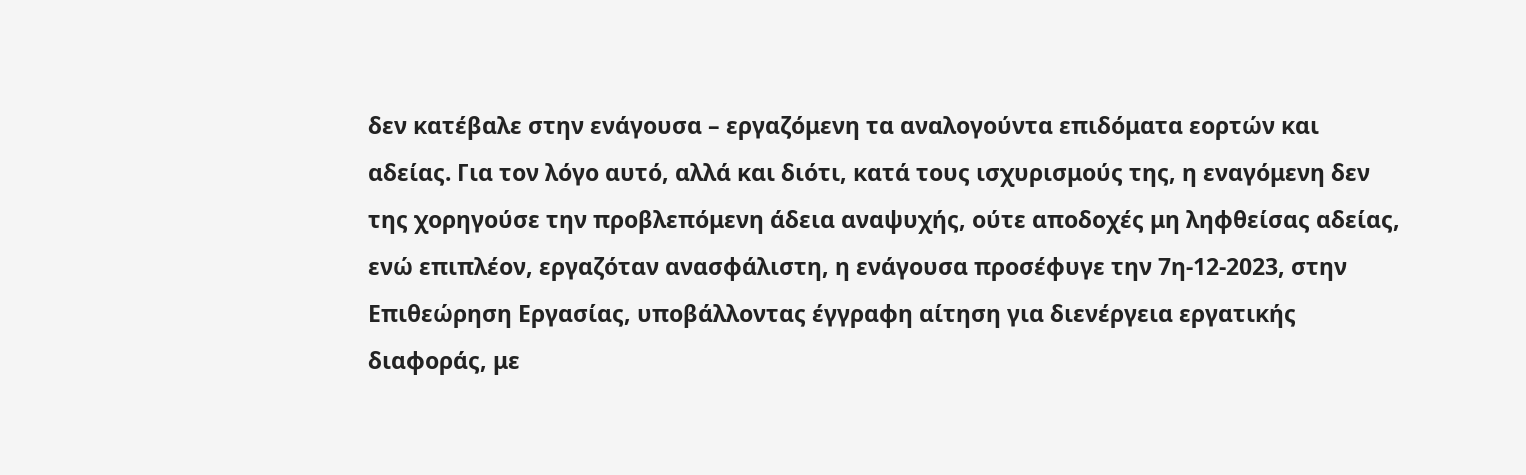δεν κατέβαλε στην ενάγουσα – εργαζόμενη τα αναλογούντα επιδόματα εορτών και αδείας. Για τον λόγο αυτό, αλλά και διότι, κατά τους ισχυρισμούς της, η εναγόμενη δεν της χορηγούσε την προβλεπόμενη άδεια αναψυχής, ούτε αποδοχές μη ληφθείσας αδείας, ενώ επιπλέον, εργαζόταν ανασφάλιστη, η ενάγουσα προσέφυγε την 7η-12-2023, στην Επιθεώρηση Εργασίας, υποβάλλοντας έγγραφη αίτηση για διενέργεια εργατικής διαφοράς, με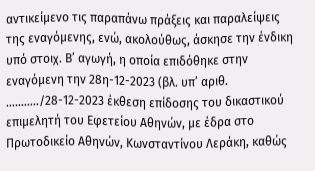αντικείμενο τις παραπάνω πράξεις και παραλείψεις της εναγόμενης, ενώ, ακολούθως, άσκησε την ένδικη υπό στοιχ. Β’ αγωγή, η οποία επιδόθηκε στην εναγόμενη την 28η-12-2023 (βλ. υπ’ αριθ. ………../28-12-2023 έκθεση επίδοσης του δικαστικού επιμελητή του Εφετείου Αθηνών, με έδρα στο Πρωτοδικείο Αθηνών, Κωνσταντίνου Λεράκη, καθώς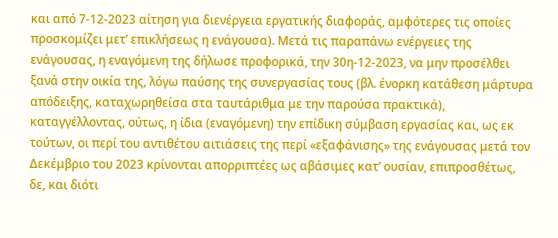και από 7-12-2023 αίτηση για διενέργεια εργατικής διαφοράς, αμφότερες τις οποίες προσκομίζει μετ’ επικλήσεως η ενάγουσα). Μετά τις παραπάνω ενέργειες της ενάγουσας, η εναγόμενη της δήλωσε προφορικά, την 30η-12-2023, να μην προσέλθει ξανά στην οικία της, λόγω παύσης της συνεργασίας τους (βλ. ένορκη κατάθεση μάρτυρα απόδειξης, καταχωρηθείσα στα ταυτάριθμα με την παρούσα πρακτικά), καταγγέλλοντας, ούτως, η ίδια (εναγόμενη) την επίδικη σύμβαση εργασίας και, ως εκ τούτων, οι περί του αντιθέτου αιτιάσεις της περί «εξαφάνισης» της ενάγουσας μετά τον Δεκέμβριο του 2023 κρίνονται απορριπτέες ως αβάσιμες κατ’ ουσίαν, επιπροσθέτως, δε, και διότι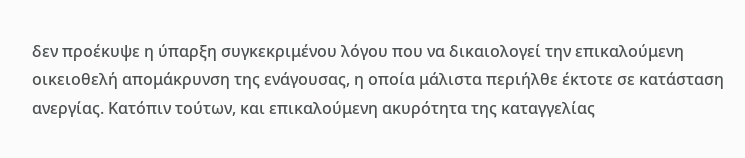δεν προέκυψε η ύπαρξη συγκεκριμένου λόγου που να δικαιολογεί την επικαλούμενη οικειοθελή απομάκρυνση της ενάγουσας, η οποία μάλιστα περιήλθε έκτοτε σε κατάσταση ανεργίας. Κατόπιν τούτων, και επικαλούμενη ακυρότητα της καταγγελίας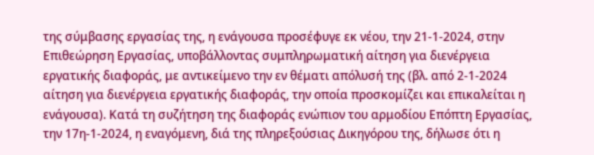της σύμβασης εργασίας της, η ενάγουσα προσέφυγε εκ νέου, την 21-1-2024, στην Επιθεώρηση Εργασίας, υποβάλλοντας συμπληρωματική αίτηση για διενέργεια εργατικής διαφοράς, με αντικείμενο την εν θέματι απόλυσή της (βλ. από 2-1-2024 αίτηση για διενέργεια εργατικής διαφοράς, την οποία προσκομίζει και επικαλείται η ενάγουσα). Κατά τη συζήτηση της διαφοράς ενώπιον του αρμοδίου Επόπτη Εργασίας, την 17η-1-2024, η εναγόμενη, διά της πληρεξούσιας Δικηγόρου της, δήλωσε ότι η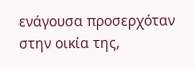ενάγουσα προσερχόταν στην οικία της,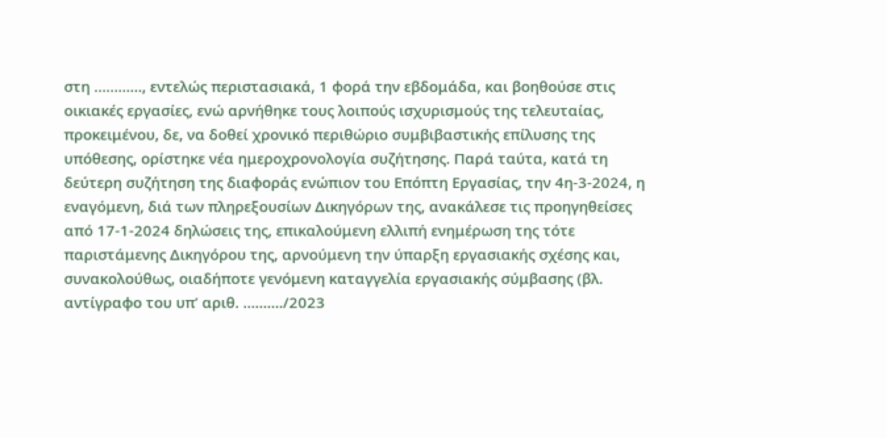στη …………, εντελώς περιστασιακά, 1 φορά την εβδομάδα, και βοηθούσε στις οικιακές εργασίες, ενώ αρνήθηκε τους λοιπούς ισχυρισμούς της τελευταίας, προκειμένου, δε, να δοθεί χρονικό περιθώριο συμβιβαστικής επίλυσης της υπόθεσης, ορίστηκε νέα ημεροχρονολογία συζήτησης. Παρά ταύτα, κατά τη δεύτερη συζήτηση της διαφοράς ενώπιον του Επόπτη Εργασίας, την 4η-3-2024, η εναγόμενη, διά των πληρεξουσίων Δικηγόρων της, ανακάλεσε τις προηγηθείσες από 17-1-2024 δηλώσεις της, επικαλούμενη ελλιπή ενημέρωση της τότε παριστάμενης Δικηγόρου της, αρνούμενη την ύπαρξη εργασιακής σχέσης και, συνακολούθως, οιαδήποτε γενόμενη καταγγελία εργασιακής σύμβασης (βλ. αντίγραφο του υπ’ αριθ. ………./2023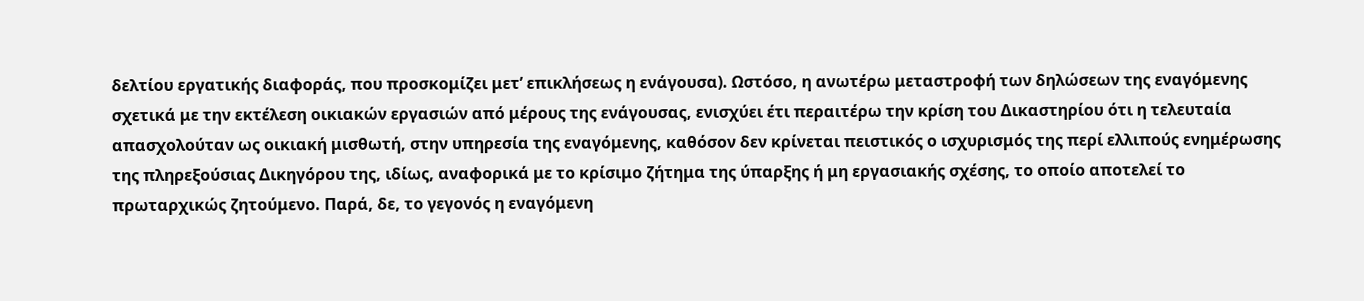δελτίου εργατικής διαφοράς, που προσκομίζει μετ’ επικλήσεως η ενάγουσα). Ωστόσο, η ανωτέρω μεταστροφή των δηλώσεων της εναγόμενης σχετικά με την εκτέλεση οικιακών εργασιών από μέρους της ενάγουσας, ενισχύει έτι περαιτέρω την κρίση του Δικαστηρίου ότι η τελευταία απασχολούταν ως οικιακή μισθωτή, στην υπηρεσία της εναγόμενης, καθόσον δεν κρίνεται πειστικός ο ισχυρισμός της περί ελλιπούς ενημέρωσης της πληρεξούσιας Δικηγόρου της, ιδίως, αναφορικά με το κρίσιμο ζήτημα της ύπαρξης ή μη εργασιακής σχέσης, το οποίο αποτελεί το πρωταρχικώς ζητούμενο. Παρά, δε, το γεγονός η εναγόμενη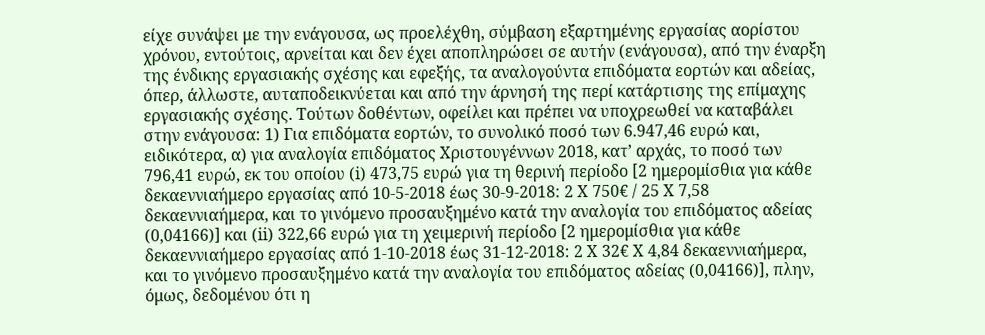είχε συνάψει με την ενάγουσα, ως προελέχθη, σύμβαση εξαρτημένης εργασίας αορίστου χρόνου, εντούτοις, αρνείται και δεν έχει αποπληρώσει σε αυτήν (ενάγουσα), από την έναρξη της ένδικης εργασιακής σχέσης και εφεξής, τα αναλογούντα επιδόματα εορτών και αδείας, όπερ, άλλωστε, αυταποδεικνύεται και από την άρνησή της περί κατάρτισης της επίμαχης εργασιακής σχέσης. Τούτων δοθέντων, οφείλει και πρέπει να υποχρεωθεί να καταβάλει στην ενάγουσα: 1) Για επιδόματα εορτών, το συνολικό ποσό των 6.947,46 ευρώ και, ειδικότερα, α) για αναλογία επιδόματος Χριστουγέννων 2018, κατ’ αρχάς, το ποσό των 796,41 ευρώ, εκ του οποίου (i) 473,75 ευρώ για τη θερινή περίοδο [2 ημερομίσθια για κάθε δεκαεννιαήμερο εργασίας από 10-5-2018 έως 30-9-2018: 2 X 750€ / 25 X 7,58 δεκαεννιαήμερα, και το γινόμενο προσαυξημένο κατά την αναλογία του επιδόματος αδείας (0,04166)] και (ii) 322,66 ευρώ για τη χειμερινή περίοδο [2 ημερομίσθια για κάθε δεκαεννιαήμερο εργασίας από 1-10-2018 έως 31-12-2018: 2 X 32€ X 4,84 δεκαεννιαήμερα, και το γινόμενο προσαυξημένο κατά την αναλογία του επιδόματος αδείας (0,04166)], πλην, όμως, δεδομένου ότι η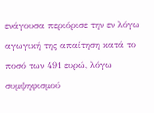ενάγουσα περιόρισε την εν λόγω αγωγική της απαίτηση κατά το ποσό των 491 ευρώ, λόγω συμψηφισμού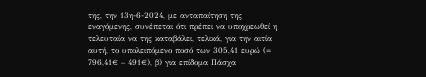της, την 13η-6-2024, με ανταπαίτηση της εναγόμενης, συνέπεται ότι πρέπει να υποχρεωθεί η τελευταία να της καταβάλει, τελικά, για την αιτία αυτή, το υπολειπόμενο ποσό των 305,41 ευρώ (= 796,41€ – 491€), β) για επίδομα Πάσχα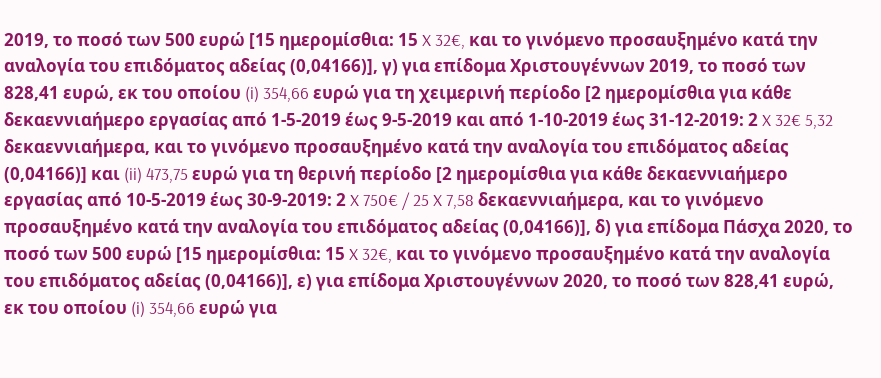2019, το ποσό των 500 ευρώ [15 ημερομίσθια: 15 X 32€, και το γινόμενο προσαυξημένο κατά την αναλογία του επιδόματος αδείας (0,04166)], γ) για επίδομα Χριστουγέννων 2019, το ποσό των 828,41 ευρώ, εκ του οποίου (i) 354,66 ευρώ για τη χειμερινή περίοδο [2 ημερομίσθια για κάθε δεκαεννιαήμερο εργασίας από 1-5-2019 έως 9-5-2019 και από 1-10-2019 έως 31-12-2019: 2 X 32€ 5,32 δεκαεννιαήμερα, και το γινόμενο προσαυξημένο κατά την αναλογία του επιδόματος αδείας (0,04166)] και (ii) 473,75 ευρώ για τη θερινή περίοδο [2 ημερομίσθια για κάθε δεκαεννιαήμερο εργασίας από 10-5-2019 έως 30-9-2019: 2 X 750€ / 25 X 7,58 δεκαεννιαήμερα, και το γινόμενο προσαυξημένο κατά την αναλογία του επιδόματος αδείας (0,04166)], δ) για επίδομα Πάσχα 2020, το ποσό των 500 ευρώ [15 ημερομίσθια: 15 X 32€, και το γινόμενο προσαυξημένο κατά την αναλογία του επιδόματος αδείας (0,04166)], ε) για επίδομα Χριστουγέννων 2020, το ποσό των 828,41 ευρώ, εκ του οποίου (i) 354,66 ευρώ για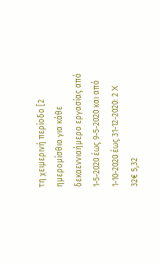τη χειμερινή περίοδο [2 ημερομίσθια για κάθε δεκαεννιαήμερο εργασίας από 1-5-2020 έως 9-5-2020 και από 1-10-2020 έως 31-12-2020: 2 X 32€ 5,32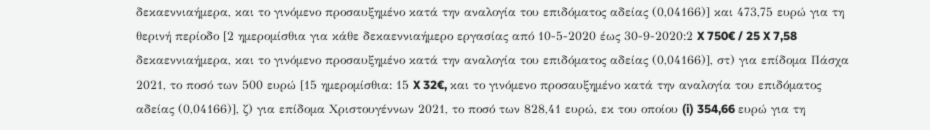δεκαεννιαήμερα, και το γινόμενο προσαυξημένο κατά την αναλογία του επιδόματος αδείας (0,04166)] και 473,75 ευρώ για τη θερινή περίοδο [2 ημερομίσθια για κάθε δεκαεννιαήμερο εργασίας από 10-5-2020 έως 30-9-2020:2 X 750€ / 25 X 7,58 δεκαεννιαήμερα, και το γινόμενο προσαυξημένο κατά την αναλογία του επιδόματος αδείας (0,04166)], στ) για επίδομα Πάσχα 2021, το ποσό των 500 ευρώ [15 ημερομίσθια: 15 X 32€, και το γινόμενο προσαυξημένο κατά την αναλογία του επιδόματος αδείας (0,04166)], ζ) για επίδομα Χριστουγέννων 2021, το ποσό των 828,41 ευρώ, εκ του οποίου (i) 354,66 ευρώ για τη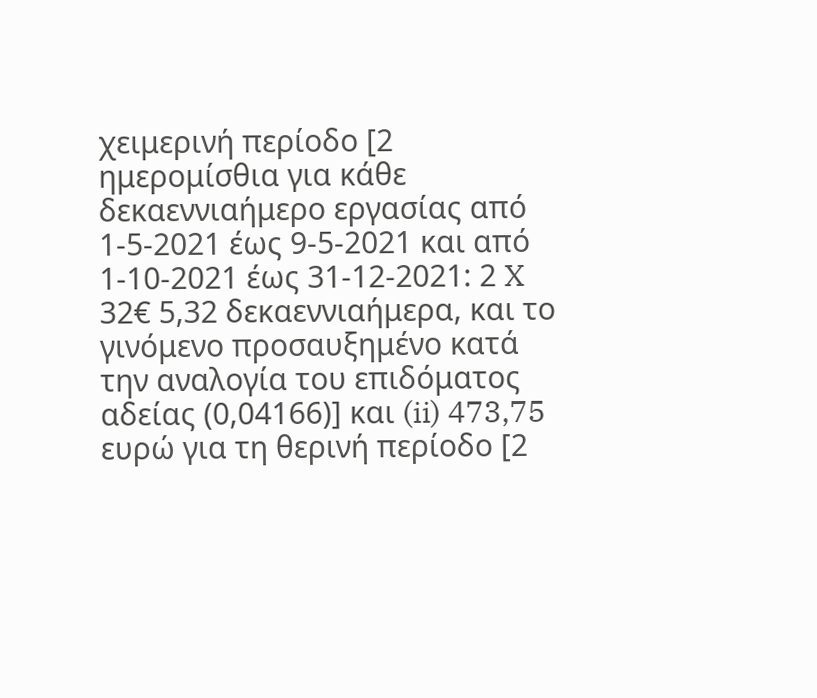χειμερινή περίοδο [2 ημερομίσθια για κάθε δεκαεννιαήμερο εργασίας από 1-5-2021 έως 9-5-2021 και από 1-10-2021 έως 31-12-2021: 2 X 32€ 5,32 δεκαεννιαήμερα, και το γινόμενο προσαυξημένο κατά την αναλογία του επιδόματος αδείας (0,04166)] και (ii) 473,75 ευρώ για τη θερινή περίοδο [2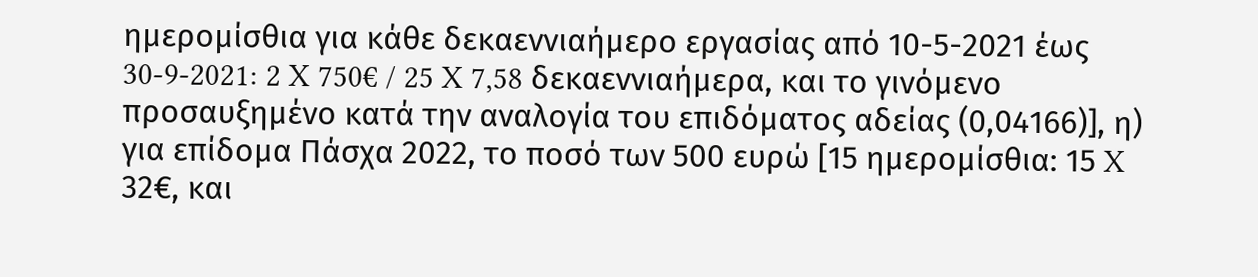ημερομίσθια για κάθε δεκαεννιαήμερο εργασίας από 10-5-2021 έως 30-9-2021: 2 X 750€ / 25 X 7,58 δεκαεννιαήμερα, και το γινόμενο προσαυξημένο κατά την αναλογία του επιδόματος αδείας (0,04166)], η) για επίδομα Πάσχα 2022, το ποσό των 500 ευρώ [15 ημερομίσθια: 15 X 32€, και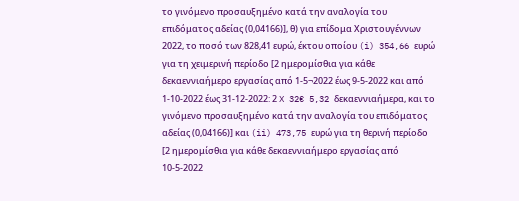το γινόμενο προσαυξημένο κατά την αναλογία του επιδόματος αδείας (0,04166)], θ) για επίδομα Χριστουγέννων 2022, το ποσό των 828,41 ευρώ, έκτου οποίου (i) 354,66 ευρώ για τη χειμερινή περίοδο [2 ημερομίσθια για κάθε δεκαεννιαήμερο εργασίας από 1-5¬2022 έως 9-5-2022 και από 1-10-2022 έως 31-12-2022: 2 X 32€ 5,32 δεκαεννιαήμερα, και το γινόμενο προσαυξημένο κατά την αναλογία του επιδόματος αδείας (0,04166)] και (ii) 473,75 ευρώ για τη θερινή περίοδο [2 ημερομίσθια για κάθε δεκαεννιαήμερο εργασίας από 10-5-2022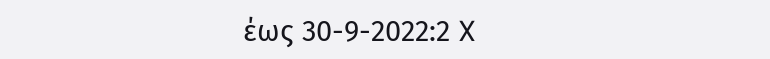έως 30-9-2022:2 X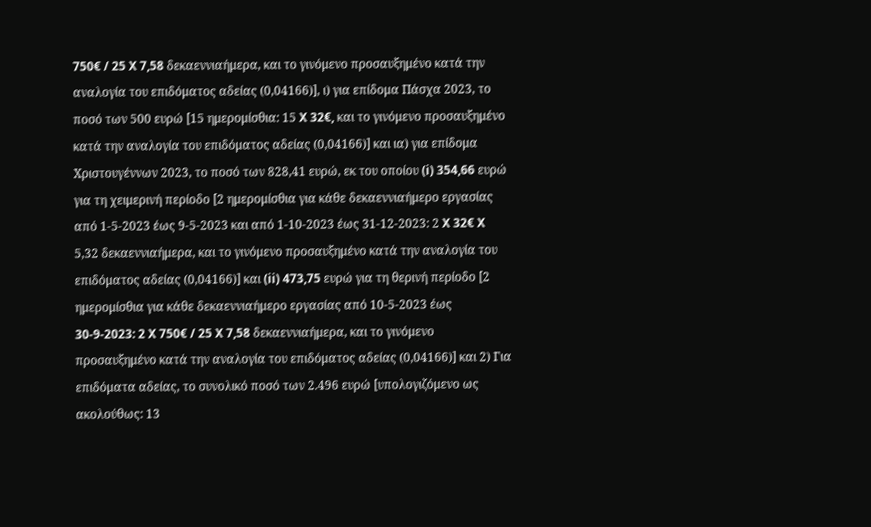750€ / 25 X 7,58 δεκαεννιαήμερα, και το γινόμενο προσαυξημένο κατά την αναλογία του επιδόματος αδείας (0,04166)], ι) για επίδομα Πάσχα 2023, το ποσό των 500 ευρώ [15 ημερομίσθια: 15 X 32€, και το γινόμενο προσαυξημένο κατά την αναλογία του επιδόματος αδείας (0,04166)] και ια) για επίδομα Χριστουγέννων 2023, το ποσό των 828,41 ευρώ, εκ του οποίου (i) 354,66 ευρώ για τη χειμερινή περίοδο [2 ημερομίσθια για κάθε δεκαεννιαήμερο εργασίας από 1-5-2023 έως 9-5-2023 και από 1-10-2023 έως 31-12-2023: 2 X 32€ X 5,32 δεκαεννιαήμερα, και το γινόμενο προσαυξημένο κατά την αναλογία του επιδόματος αδείας (0,04166)] και (ii) 473,75 ευρώ για τη θερινή περίοδο [2 ημερομίσθια για κάθε δεκαεννιαήμερο εργασίας από 10-5-2023 έως 30-9-2023: 2 X 750€ / 25 X 7,58 δεκαεννιαήμερα, και το γινόμενο προσαυξημένο κατά την αναλογία του επιδόματος αδείας (0,04166)] και 2) Για επιδόματα αδείας, το συνολικό ποσό των 2.496 ευρώ [υπολογιζόμενο ως ακολούθως: 13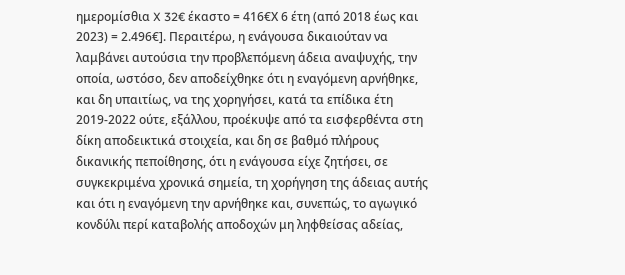ημερομίσθια X 32€ έκαστο = 416€Χ 6 έτη (από 2018 έως και 2023) = 2.496€]. Περαιτέρω, η ενάγουσα δικαιούταν να λαμβάνει αυτούσια την προβλεπόμενη άδεια αναψυχής, την οποία, ωστόσο, δεν αποδείχθηκε ότι η εναγόμενη αρνήθηκε, και δη υπαιτίως, να της χορηγήσει, κατά τα επίδικα έτη 2019-2022 ούτε, εξάλλου, προέκυψε από τα εισφερθέντα στη δίκη αποδεικτικά στοιχεία, και δη σε βαθμό πλήρους δικανικής πεποίθησης, ότι η ενάγουσα είχε ζητήσει, σε συγκεκριμένα χρονικά σημεία, τη χορήγηση της άδειας αυτής και ότι η εναγόμενη την αρνήθηκε και, συνεπώς, το αγωγικό κονδύλι περί καταβολής αποδοχών μη ληφθείσας αδείας,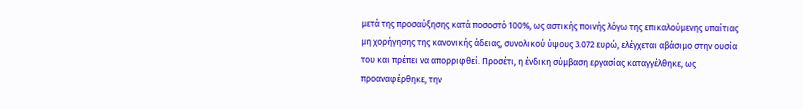μετά της προσαύξησης κατά ποσοστό 100%, ως αστικής ποινής λόγω της επικαλούμενης υπαίτιας μη χορήγησης της κανονικής άδειας, συνολικού ύψους 3.072 ευρώ, ελέγχεται αβάσιμο στην ουσία του και πρέπει να απορριφθεί. Προσέτι, η ένδικη σύμβαση εργασίας καταγγέλθηκε, ως προαναφέρθηκε, την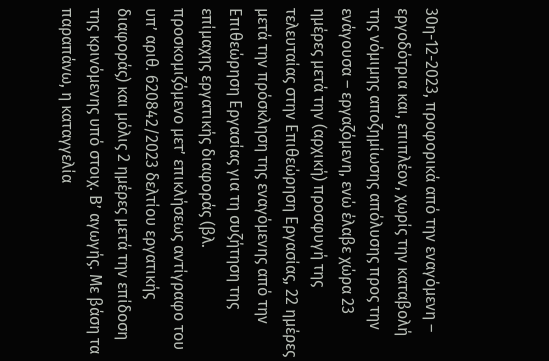30η-12-2023, προφορικά από την εναγόμενη – εργοδότρια και, επιπλέον, χωρίς την καταβολή της νόμιμης αποζημίωσης απόλυσης προς την ενάγουσα – εργαζόμενη, ενώ έλαβε χώρα 23 ημέρες μετά την (αρχική) προσφυγή της τελευταίας στην Επιθεώρηση Εργασίας, 22 ημέρες μετά την πρόσκληση της εναγόμενης από την Επιθεώρηση Εργασίας για τη συζήτηση της επίμαχης εργατικής διαφοράς (βλ. προσκομιζόμενο μετ’ επικλήσεως αντίγραφο του υπ’ αριθ. 620842/2023 δελτίου εργατικής διαφοράς) και μόλις 2 ημέρες μετά την επίδοση της κρινόμενης υπό στοιχ. Β’ αγωγής. Με βάση τα παραπάνω, η καταγγελία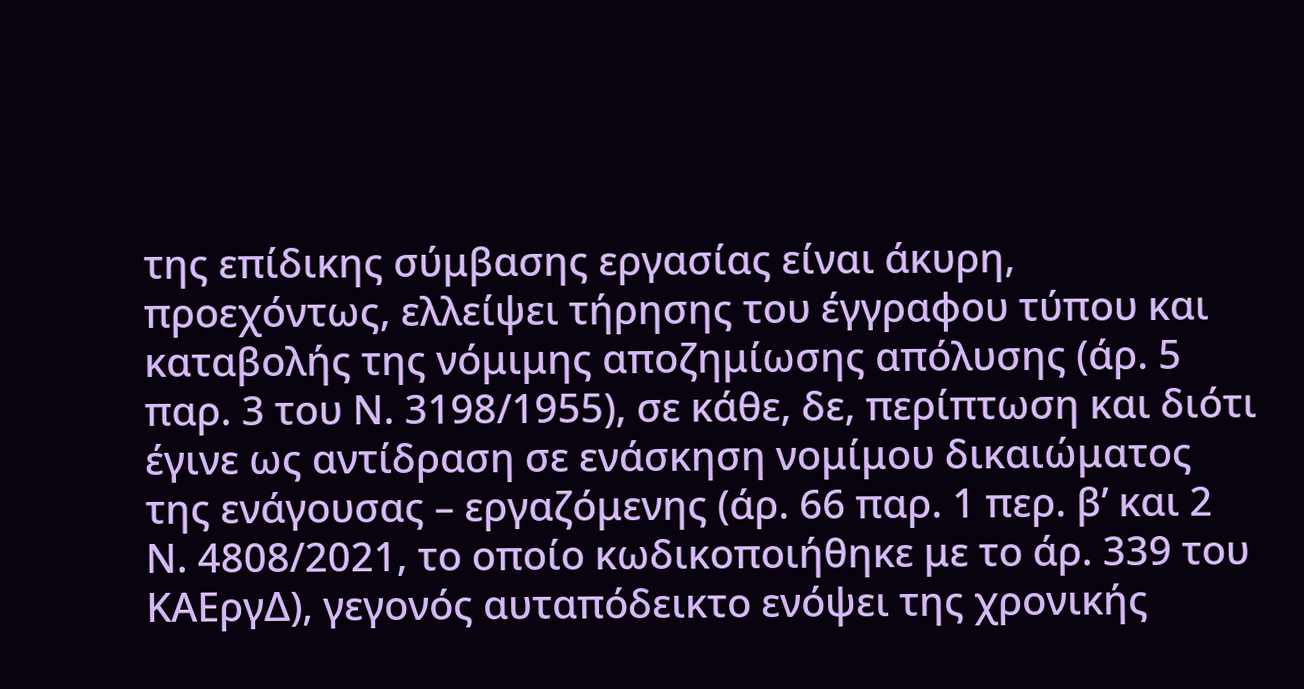της επίδικης σύμβασης εργασίας είναι άκυρη, προεχόντως, ελλείψει τήρησης του έγγραφου τύπου και καταβολής της νόμιμης αποζημίωσης απόλυσης (άρ. 5 παρ. 3 του Ν. 3198/1955), σε κάθε, δε, περίπτωση και διότι έγινε ως αντίδραση σε ενάσκηση νομίμου δικαιώματος της ενάγουσας – εργαζόμενης (άρ. 66 παρ. 1 περ. β’ και 2 Ν. 4808/2021, το οποίο κωδικοποιήθηκε με το άρ. 339 του ΚΑΕργΔ), γεγονός αυταπόδεικτο ενόψει της χρονικής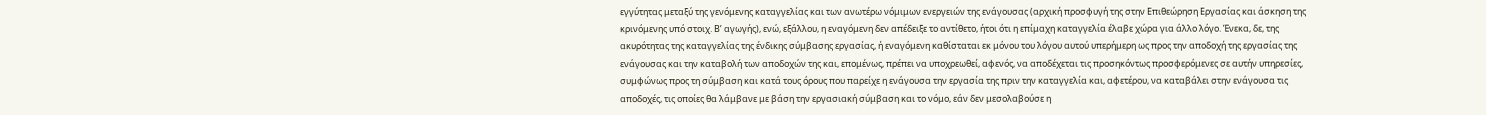εγγύτητας μεταξύ της γενόμενης καταγγελίας και των ανωτέρω νόμιμων ενεργειών της ενάγουσας (αρχική προσφυγή της στην Επιθεώρηση Εργασίας και άσκηση της κρινόμενης υπό στοιχ. Β’ αγωγής), ενώ, εξάλλου, η εναγόμενη δεν απέδειξε το αντίθετο, ήτοι ότι η επίμαχη καταγγελία έλαβε χώρα για άλλο λόγο. Ένεκα, δε, της ακυρότητας της καταγγελίας της ένδικης σύμβασης εργασίας, ή εναγόμενη καθίσταται εκ μόνου του λόγου αυτού υπερήμερη ως προς την αποδοχή της εργασίας της ενάγουσας και την καταβολή των αποδοχών της και, επομένως, πρέπει να υποχρεωθεί, αφενός, να αποδέχεται τις προσηκόντως προσφερόμενες σε αυτήν υπηρεσίες, συμφώνως προς τη σύμβαση και κατά τους όρους που παρείχε η ενάγουσα την εργασία της πριν την καταγγελία και, αφετέρου, να καταβάλει στην ενάγουσα τις αποδοχές, τις οποίες θα λάμβανε με βάση την εργασιακή σύμβαση και το νόμο, εάν δεν μεσολαβούσε η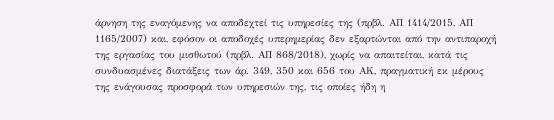άρνηση της εναγόμενης να αποδεχτεί τις υπηρεσίες της (πρβλ. ΑΠ 1414/2015, ΑΠ 1165/2007) και, εφόσον οι αποδοχές υπερημερίας δεν εξαρτώνται από την αντιπαροχή της εργασίας του μισθωτού (πρβλ. ΑΠ 868/2018), χωρίς να απαιτείται, κατά τις συνδυασμένες διατάξεις των άρ. 349, 350 και 656 του ΑΚ, πραγματική εκ μέρους της ενάγουσας προσφορά των υπηρεσιών της, τις οποίες ήδη η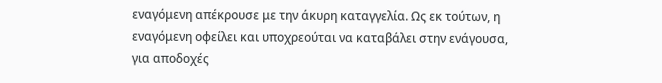εναγόμενη απέκρουσε με την άκυρη καταγγελία. Ως εκ τούτων, η εναγόμενη οφείλει και υποχρεούται να καταβάλει στην ενάγουσα, για αποδοχές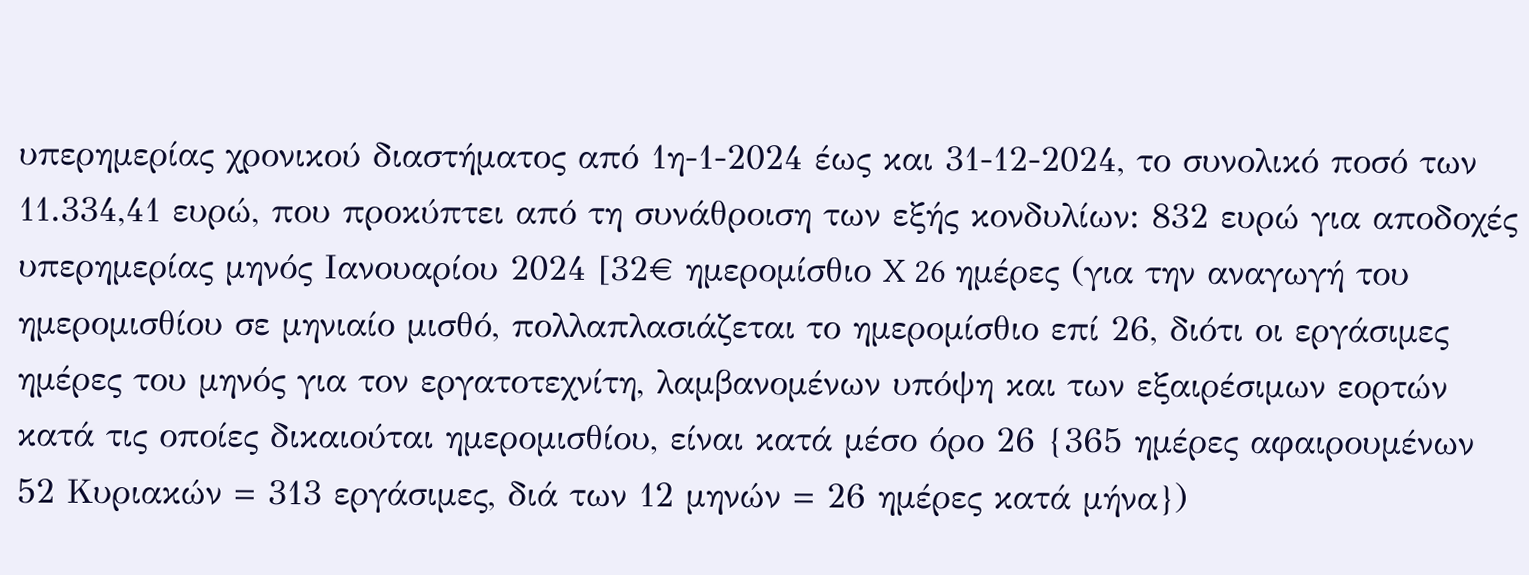υπερημερίας χρονικού διαστήματος από 1η-1-2024 έως και 31-12-2024, το συνολικό ποσό των 11.334,41 ευρώ, που προκύπτει από τη συνάθροιση των εξής κονδυλίων: 832 ευρώ για αποδοχές υπερημερίας μηνός Ιανουαρίου 2024 [32€ ημερομίσθιο X 26 ημέρες (για την αναγωγή του ημερομισθίου σε μηνιαίο μισθό, πολλαπλασιάζεται το ημερομίσθιο επί 26, διότι οι εργάσιμες ημέρες του μηνός για τον εργατοτεχνίτη, λαμβανομένων υπόψη και των εξαιρέσιμων εορτών κατά τις οποίες δικαιούται ημερομισθίου, είναι κατά μέσο όρο 26 {365 ημέρες αφαιρουμένων 52 Κυριακών = 313 εργάσιμες, διά των 12 μηνών = 26 ημέρες κατά μήνα})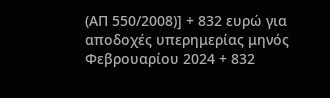(ΑΠ 550/2008)] + 832 ευρώ για αποδοχές υπερημερίας μηνός Φεβρουαρίου 2024 + 832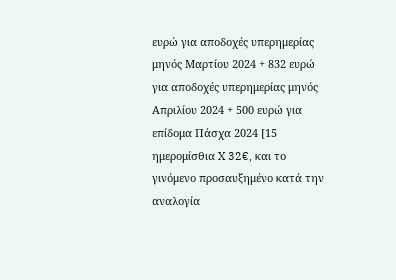ευρώ για αποδοχές υπερημερίας μηνός Μαρτίου 2024 + 832 ευρώ για αποδοχές υπερημερίας μηνός Απριλίου 2024 + 500 ευρώ για επίδομα Πάσχα 2024 [15 ημερομίσθια X 32€, και το γινόμενο προσαυξημένο κατά την αναλογία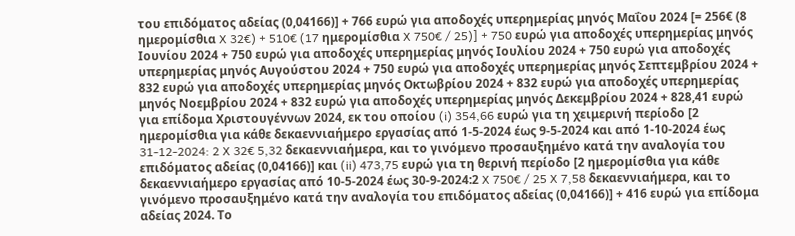του επιδόματος αδείας (0,04166)] + 766 ευρώ για αποδοχές υπερημερίας μηνός Μαΐου 2024 [= 256€ (8 ημερομίσθια X 32€) + 510€ (17 ημερομίσθια X 750€ / 25)] + 750 ευρώ για αποδοχές υπερημερίας μηνός Ιουνίου 2024 + 750 ευρώ για αποδοχές υπερημερίας μηνός Ιουλίου 2024 + 750 ευρώ για αποδοχές υπερημερίας μηνός Αυγούστου 2024 + 750 ευρώ για αποδοχές υπερημερίας μηνός Σεπτεμβρίου 2024 + 832 ευρώ για αποδοχές υπερημερίας μηνός Οκτωβρίου 2024 + 832 ευρώ για αποδοχές υπερημερίας μηνός Νοεμβρίου 2024 + 832 ευρώ για αποδοχές υπερημερίας μηνός Δεκεμβρίου 2024 + 828,41 ευρώ για επίδομα Χριστουγέννων 2024, εκ του οποίου (i) 354,66 ευρώ για τη χειμερινή περίοδο [2 ημερομίσθια για κάθε δεκαεννιαήμερο εργασίας από 1-5-2024 έως 9-5-2024 και από 1-10-2024 έως 31-12-2024: 2 X 32€ 5,32 δεκαεννιαήμερα, και το γινόμενο προσαυξημένο κατά την αναλογία του επιδόματος αδείας (0,04166)] και (ii) 473,75 ευρώ για τη θερινή περίοδο [2 ημερομίσθια για κάθε δεκαεννιαήμερο εργασίας από 10-5-2024 έως 30-9-2024:2 X 750€ / 25 X 7,58 δεκαεννιαήμερα, και το γινόμενο προσαυξημένο κατά την αναλογία του επιδόματος αδείας (0,04166)] + 416 ευρώ για επίδομα αδείας 2024. Το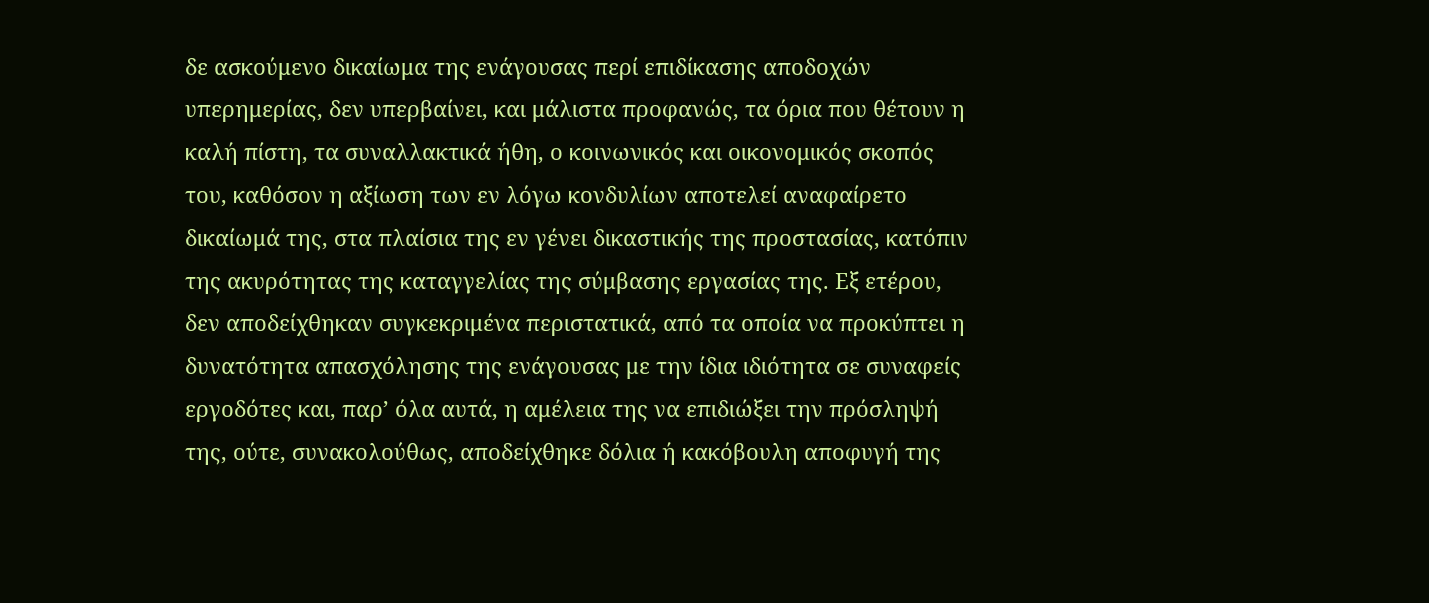δε ασκούμενο δικαίωμα της ενάγουσας περί επιδίκασης αποδοχών υπερημερίας, δεν υπερβαίνει, και μάλιστα προφανώς, τα όρια που θέτουν η καλή πίστη, τα συναλλακτικά ήθη, ο κοινωνικός και οικονομικός σκοπός του, καθόσον η αξίωση των εν λόγω κονδυλίων αποτελεί αναφαίρετο δικαίωμά της, στα πλαίσια της εν γένει δικαστικής της προστασίας, κατόπιν της ακυρότητας της καταγγελίας της σύμβασης εργασίας της. Εξ ετέρου, δεν αποδείχθηκαν συγκεκριμένα περιστατικά, από τα οποία να προκύπτει η δυνατότητα απασχόλησης της ενάγουσας με την ίδια ιδιότητα σε συναφείς εργοδότες και, παρ’ όλα αυτά, η αμέλεια της να επιδιώξει την πρόσληψή της, ούτε, συνακολούθως, αποδείχθηκε δόλια ή κακόβουλη αποφυγή της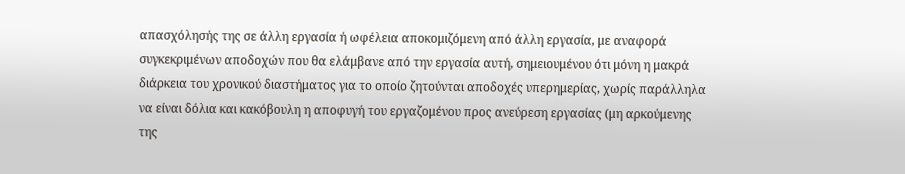απασχόλησής της σε άλλη εργασία ή ωφέλεια αποκομιζόμενη από άλλη εργασία, με αναφορά συγκεκριμένων αποδοχών που θα ελάμβανε από την εργασία αυτή, σημειουμένου ότι μόνη η μακρά διάρκεια του χρονικού διαστήματος για το οποίο ζητούνται αποδοχές υπερημερίας, χωρίς παράλληλα να είναι δόλια και κακόβουλη η αποφυγή του εργαζομένου προς ανεύρεση εργασίας (μη αρκούμενης της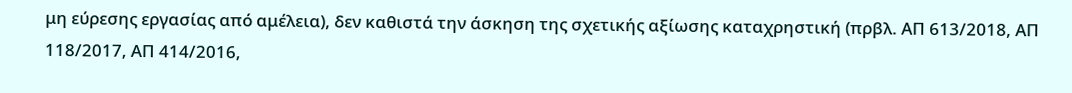μη εύρεσης εργασίας από αμέλεια), δεν καθιστά την άσκηση της σχετικής αξίωσης καταχρηστική (πρβλ. ΑΠ 613/2018, ΑΠ 118/2017, ΑΠ 414/2016,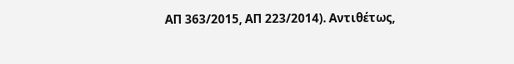ΑΠ 363/2015, ΑΠ 223/2014). Αντιθέτως,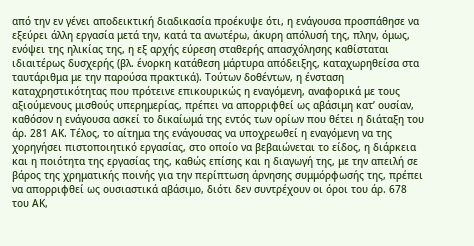από την εν γένει αποδεικτική διαδικασία προέκυψε ότι, η ενάγουσα προσπάθησε να εξεύρει άλλη εργασία μετά την, κατά τα ανωτέρω, άκυρη απόλυσή της, πλην, όμως, ενόψει της ηλικίας της, η εξ αρχής εύρεση σταθερής απασχόλησης καθίσταται ιδιαιτέρως δυσχερής (βλ. ένορκη κατάθεση μάρτυρα απόδειξης, καταχωρηθείσα στα ταυτάριθμα με την παρούσα πρακτικά). Τούτων δοθέντων, η ένσταση καταχρηστικότητας που πρότεινε επικουρικώς η εναγόμενη, αναφορικά με τους αξιούμενους μισθούς υπερημερίας, πρέπει να απορριφθεί ως αβάσιμη κατ’ ουσίαν, καθόσον η ενάγουσα ασκεί το δικαίωμά της εντός των ορίων που θέτει η διάταξη του άρ. 281 ΑΚ. Τέλος, το αίτημα της ενάγουσας να υποχρεωθεί η εναγόμενη να της χορηγήσει πιστοποιητικό εργασίας, στο οποίο να βεβαιώνεται το είδος, η διάρκεια και η ποιότητα της εργασίας της, καθώς επίσης και η διαγωγή της, με την απειλή σε βάρος της χρηματικής ποινής για την περίπτωση άρνησης συμμόρφωσής της, πρέπει να απορριφθεί ως ουσιαστικά αβάσιμο, διότι δεν συντρέχουν οι όροι του άρ. 678 του ΑΚ,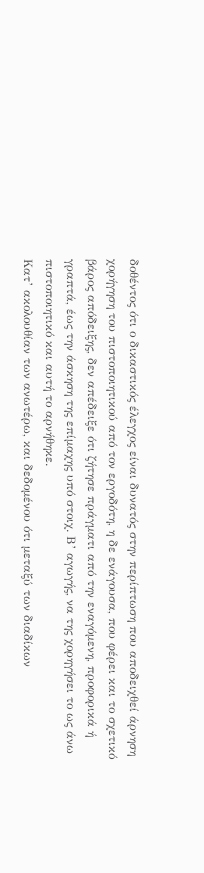δοθέντος ότι ο δικαστικός έλεγχος είναι δυνατός στην περίπτωση που αποδειχθεί άρνηση χορήγηση του πιστοποιητικού από τον εργοδότη, η δε ενάγουσα, που φέρει και το σχετικό βάρος απόδειξης, δεν απέδειξε ότι ζήτησε πράγματι από την εναγόμενη, προφορικά ή γραπτά, έως την άσκηση της επίμαχης υπό στοιχ. Β’ αγωγής, να της χορηγήσει το ως άνω πιστοποιητικό και αυτή το αρνήθηκε.
Κατ’ ακολουθίαν των ανωτέρω, και δεδομένου ότι μεταξύ των διαδίκων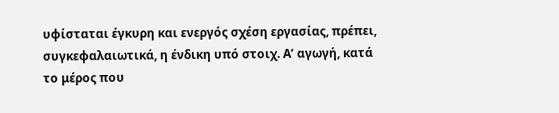υφίσταται έγκυρη και ενεργός σχέση εργασίας, πρέπει, συγκεφαλαιωτικά, η ένδικη υπό στοιχ. Α’ αγωγή, κατά το μέρος που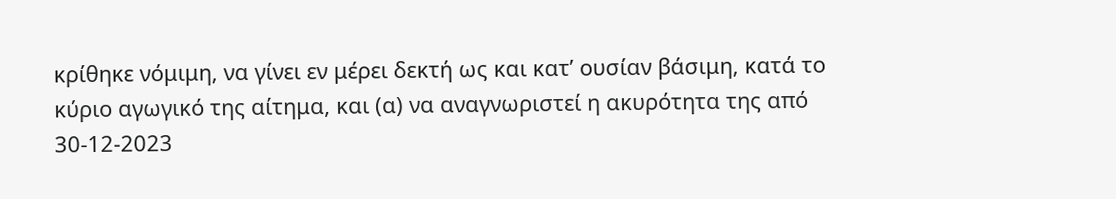κρίθηκε νόμιμη, να γίνει εν μέρει δεκτή ως και κατ’ ουσίαν βάσιμη, κατά το κύριο αγωγικό της αίτημα, και (α) να αναγνωριστεί η ακυρότητα της από 30-12-2023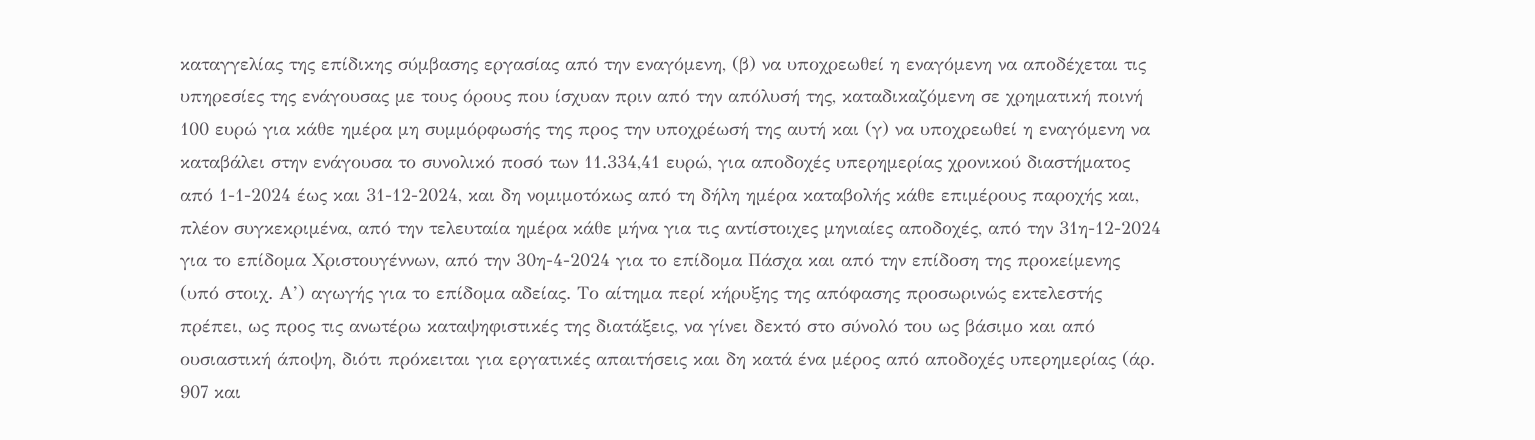καταγγελίας της επίδικης σύμβασης εργασίας από την εναγόμενη, (β) να υποχρεωθεί η εναγόμενη να αποδέχεται τις υπηρεσίες της ενάγουσας με τους όρους που ίσχυαν πριν από την απόλυσή της, καταδικαζόμενη σε χρηματική ποινή 100 ευρώ για κάθε ημέρα μη συμμόρφωσής της προς την υποχρέωσή της αυτή και (γ) να υποχρεωθεί η εναγόμενη να καταβάλει στην ενάγουσα το συνολικό ποσό των 11.334,41 ευρώ, για αποδοχές υπερημερίας χρονικού διαστήματος από 1-1-2024 έως και 31-12-2024, και δη νομιμοτόκως από τη δήλη ημέρα καταβολής κάθε επιμέρους παροχής και, πλέον συγκεκριμένα, από την τελευταία ημέρα κάθε μήνα για τις αντίστοιχες μηνιαίες αποδοχές, από την 31η-12-2024 για το επίδομα Χριστουγέννων, από την 30η-4-2024 για το επίδομα Πάσχα και από την επίδοση της προκείμενης (υπό στοιχ. Α’) αγωγής για το επίδομα αδείας. Το αίτημα περί κήρυξης της απόφασης προσωρινώς εκτελεστής πρέπει, ως προς τις ανωτέρω καταψηφιστικές της διατάξεις, να γίνει δεκτό στο σύνολό του ως βάσιμο και από ουσιαστική άποψη, διότι πρόκειται για εργατικές απαιτήσεις και δη κατά ένα μέρος από αποδοχές υπερημερίας (άρ. 907 και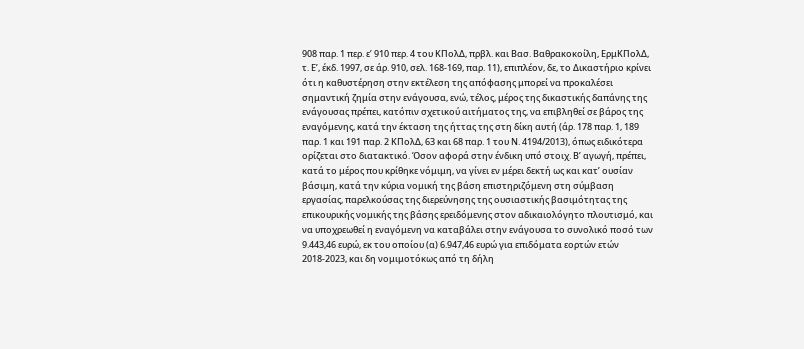908 παρ. 1 περ. ε’ 910 περ. 4 του ΚΠολΔ, πρβλ. και Βασ. Βαθρακοκοίλη, ΕρμΚΠολΔ, τ. Ε’, έκδ. 1997, σε άρ. 910, σελ. 168-169, παρ. 11), επιπλέον, δε, το Δικαστήριο κρίνει ότι η καθυστέρηση στην εκτέλεση της απόφασης μπορεί να προκαλέσει σημαντική ζημία στην ενάγουσα, ενώ, τέλος, μέρος της δικαστικής δαπάνης της ενάγουσας πρέπει, κατόπιν σχετικού αιτήματος της, να επιβληθεί σε βάρος της εναγόμενης, κατά την έκταση της ήττας της στη δίκη αυτή (άρ. 178 παρ. 1, 189 παρ. 1 και 191 παρ. 2 ΚΠολΔ, 63 και 68 παρ. 1 του Ν. 4194/2013), όπως ειδικότερα ορίζεται στο διατακτικό. Όσον αφορά στην ένδικη υπό στοιχ. Β’ αγωγή, πρέπει, κατά το μέρος που κρίθηκε νόμιμη, να γίνει εν μέρει δεκτή ως και κατ’ ουσίαν βάσιμη, κατά την κύρια νομική της βάση επιστηριζόμενη στη σύμβαση εργασίας, παρελκούσας της διερεύνησης της ουσιαστικής βασιμότητας της επικουρικής νομικής της βάσης ερειδόμενης στον αδικαιολόγητο πλουτισμό, και να υποχρεωθεί η εναγόμενη να καταβάλει στην ενάγουσα το συνολικό ποσό των 9.443,46 ευρώ, εκ του οποίου (α) 6.947,46 ευρώ για επιδόματα εορτών ετών 2018-2023, και δη νομιμοτόκως από τη δήλη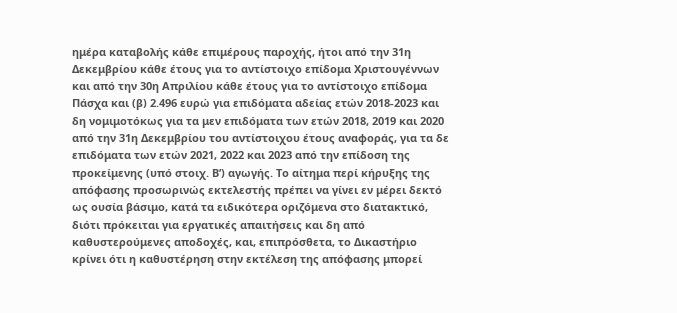ημέρα καταβολής κάθε επιμέρους παροχής, ήτοι από την 31η Δεκεμβρίου κάθε έτους για το αντίστοιχο επίδομα Χριστουγέννων και από την 30η Απριλίου κάθε έτους για το αντίστοιχο επίδομα Πάσχα και (β) 2.496 ευρώ για επιδόματα αδείας ετών 2018-2023 και δη νομιμοτόκως για τα μεν επιδόματα των ετών 2018, 2019 και 2020 από την 31η Δεκεμβρίου του αντίστοιχου έτους αναφοράς, για τα δε επιδόματα των ετών 2021, 2022 και 2023 από την επίδοση της προκείμενης (υπό στοιχ. Β’) αγωγής. Το αίτημα περί κήρυξης της απόφασης προσωρινώς εκτελεστής πρέπει να γίνει εν μέρει δεκτό ως ουσία βάσιμο, κατά τα ειδικότερα οριζόμενα στο διατακτικό, διότι πρόκειται για εργατικές απαιτήσεις και δη από καθυστερούμενες αποδοχές, και, επιπρόσθετα, το Δικαστήριο κρίνει ότι η καθυστέρηση στην εκτέλεση της απόφασης μπορεί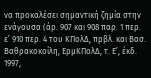να προκαλέσει σημαντική ζημία στην ενάγουσα (άρ. 907 και 908 παρ. 1 περ. ε’ 910 περ. 4 του ΚΠολΔ, πρβλ. και Βασ. Βαθρακοκοίλη, ΕρμΚΠολΔ, τ. Ε’, έκδ. 1997,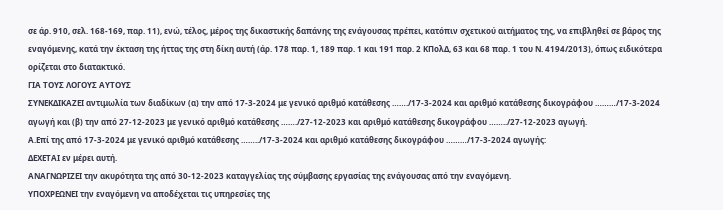σε άρ. 910, σελ. 168-169, παρ. 11), ενώ, τέλος, μέρος της δικαστικής δαπάνης της ενάγουσας πρέπει, κατόπιν σχετικού αιτήματος της, να επιβληθεί σε βάρος της εναγόμενης, κατά την έκταση της ήττας της στη δίκη αυτή (άρ. 178 παρ. 1, 189 παρ. 1 και 191 παρ. 2 ΚΠολΔ, 63 και 68 παρ. 1 του Ν. 4194/2013), όπως ειδικότερα ορίζεται στο διατακτικό.
ΓΙΑ ΤΟΥΣ ΛΟΓΟΥΣ ΑΥΤΟΥΣ
ΣΥΝΕΚΔΙΚΑΖΕΙ αντιμωλία των διαδίκων (α) την από 17-3-2024 με γενικό αριθμό κατάθεσης ……./17-3-2024 και αριθμό κατάθεσης δικογράφου ………/17-3-2024 αγωγή και (β) την από 27-12-2023 με γενικό αριθμό κατάθεσης ……./27-12-2023 και αριθμό κατάθεσης δικογράφου ……../27-12-2023 αγωγή.
Α.Επί της από 17-3-2024 με γενικό αριθμό κατάθεσης ……../17-3-2024 και αριθμό κατάθεσης δικογράφου ………/17-3-2024 αγωγής:
ΔΕΧΕΤΑΙ εν μέρει αυτή.
ΑΝΑΓΝΩΡΙΖΕΙ την ακυρότητα της από 30-12-2023 καταγγελίας της σύμβασης εργασίας της ενάγουσας από την εναγόμενη.
ΥΠΟΧΡΕΩΝΕΙ την εναγόμενη να αποδέχεται τις υπηρεσίες της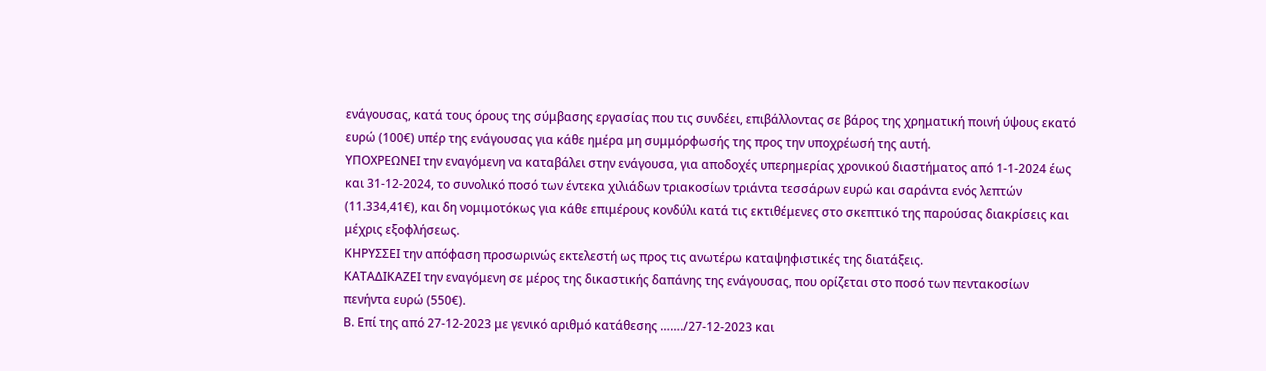ενάγουσας, κατά τους όρους της σύμβασης εργασίας που τις συνδέει, επιβάλλοντας σε βάρος της χρηματική ποινή ύψους εκατό ευρώ (100€) υπέρ της ενάγουσας για κάθε ημέρα μη συμμόρφωσής της προς την υποχρέωσή της αυτή.
ΥΠΟΧΡΕΩΝΕΙ την εναγόμενη να καταβάλει στην ενάγουσα, για αποδοχές υπερημερίας χρονικού διαστήματος από 1-1-2024 έως και 31-12-2024, το συνολικό ποσό των έντεκα χιλιάδων τριακοσίων τριάντα τεσσάρων ευρώ και σαράντα ενός λεπτών (11.334,41€), και δη νομιμοτόκως για κάθε επιμέρους κονδύλι κατά τις εκτιθέμενες στο σκεπτικό της παρούσας διακρίσεις και μέχρις εξοφλήσεως.
ΚΗΡΥΣΣΕΙ την απόφαση προσωρινώς εκτελεστή ως προς τις ανωτέρω καταψηφιστικές της διατάξεις.
ΚΑΤΑΔΙΚΑΖΕΙ την εναγόμενη σε μέρος της δικαστικής δαπάνης της ενάγουσας, που ορίζεται στο ποσό των πεντακοσίων πενήντα ευρώ (550€).
Β. Επί της από 27-12-2023 με γενικό αριθμό κατάθεσης ……./27-12-2023 και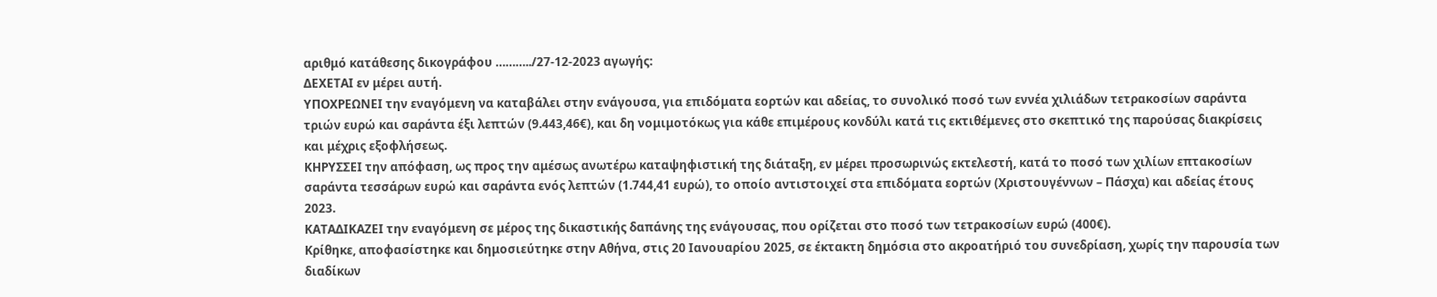αριθμό κατάθεσης δικογράφου ………../27-12-2023 αγωγής:
ΔΕΧΕΤΑΙ εν μέρει αυτή.
ΥΠΟΧΡΕΩΝΕΙ την εναγόμενη να καταβάλει στην ενάγουσα, για επιδόματα εορτών και αδείας, το συνολικό ποσό των εννέα χιλιάδων τετρακοσίων σαράντα τριών ευρώ και σαράντα έξι λεπτών (9.443,46€), και δη νομιμοτόκως για κάθε επιμέρους κονδύλι κατά τις εκτιθέμενες στο σκεπτικό της παρούσας διακρίσεις και μέχρις εξοφλήσεως.
ΚΗΡΥΣΣΕΙ την απόφαση, ως προς την αμέσως ανωτέρω καταψηφιστική της διάταξη, εν μέρει προσωρινώς εκτελεστή, κατά το ποσό των χιλίων επτακοσίων σαράντα τεσσάρων ευρώ και σαράντα ενός λεπτών (1.744,41 ευρώ), το οποίο αντιστοιχεί στα επιδόματα εορτών (Χριστουγέννων – Πάσχα) και αδείας έτους 2023.
ΚΑΤΑΔΙΚΑΖΕΙ την εναγόμενη σε μέρος της δικαστικής δαπάνης της ενάγουσας, που ορίζεται στο ποσό των τετρακοσίων ευρώ (400€).
Κρίθηκε, αποφασίστηκε και δημοσιεύτηκε στην Αθήνα, στις 20 Ιανουαρίου 2025, σε έκτακτη δημόσια στο ακροατήριό του συνεδρίαση, χωρίς την παρουσία των διαδίκων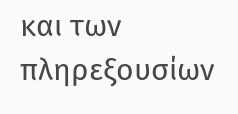και των πληρεξουσίων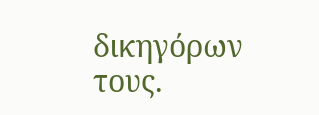δικηγόρων τους.